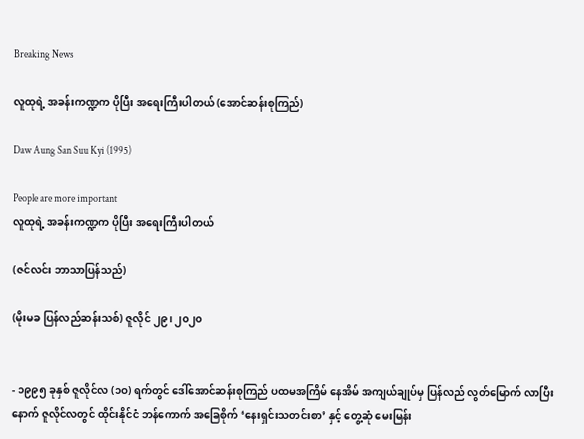Breaking News

လူထုရဲ့ အခန်းကဏ္ဍက ပိုပြီး အရေးကြီးပါတယ် (အောင်ဆန်းစုကြည်)

Daw Aung San Suu Kyi (1995)

People are more important
လူထုရဲ့ အခန်းကဏ္ဍက ပိုပြီး အရေးကြီးပါတယ်

(ဇင်လင်း ဘာသာပြန်သည်)

(မိုးမခ ပြန်လည်ဆန်းသစ်) ဇူလိုင် ၂၉၊ ၂၀၂၀


- ၁၉၉၅ ခုနှစ် ဇူလိုင်လ (၁ဝ) ရက်တွင် ဒေါ်အောင်ဆန်းစုကြည် ပထမအကြိမ် နေအိမ် အကျယ်ချုပ်မှ ပြန်လည် လွတ်မြောက် လာပြီးနောက် ဇူလိုင်လတွင် ထိုင်းနိုင်ငံ ဘန်ကောက် အခြေစိုက် ‘နေးရှင်းသတင်းစာ’ နှင့် တွေ့ဆုံ မေးမြန်း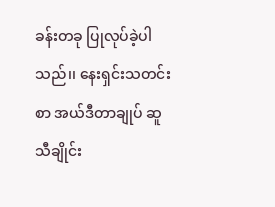ခန်းတခု ပြုလုပ်ခဲ့ပါသည်၊၊ နေးရှင်းသတင်းစာ အယ်ဒီတာချုပ် ဆူသီချိုင်း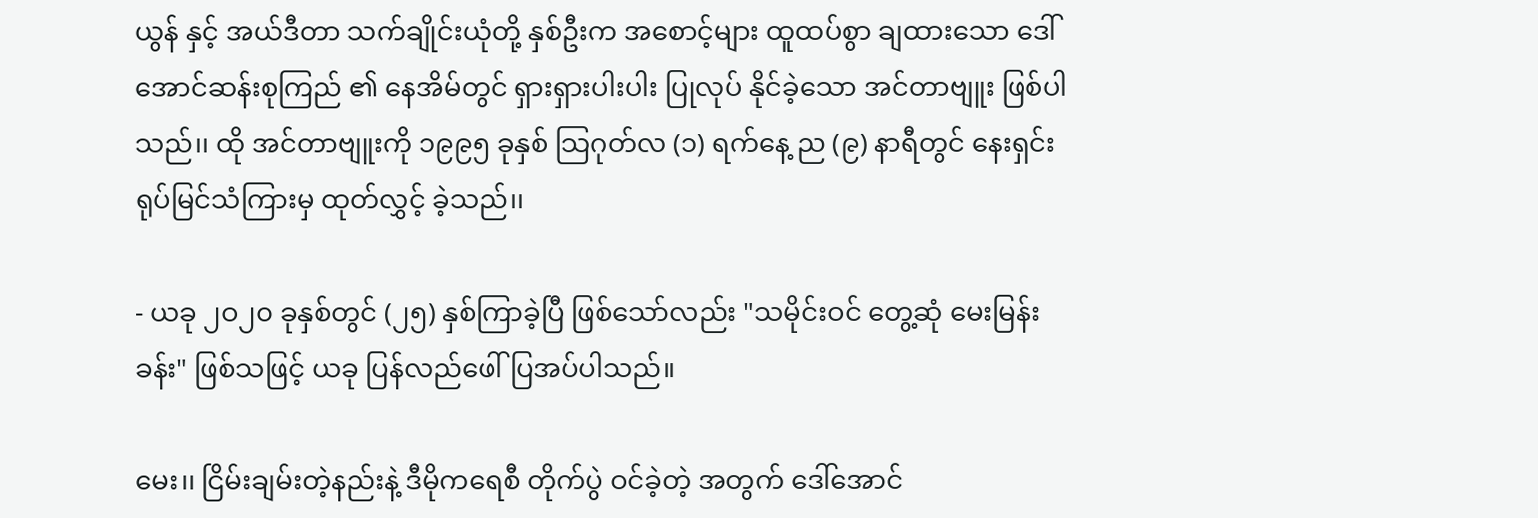ယွန် နှင့် အယ်ဒီတာ သက်ချိုင်းယုံတို့ နှစ်ဦးက အစောင့်များ ထူထပ်စွာ ချထားသော ဒေါ်အောင်ဆန်းစုကြည် ၏ နေအိမ်တွင် ရှားရှားပါးပါး ပြုလုပ် နိုင်ခဲ့သော အင်တာဗျူး ဖြစ်ပါသည်၊၊ ထို အင်တာဗျူးကို ၁၉၉၅ ခုနှစ် သြဂုတ်လ (၁) ရက်နေ့ ည (၉) နာရီတွင် နေးရှင်း ရုပ်မြင်သံကြားမှ ထုတ်လွှင့် ခဲ့သည်၊၊

- ယခု ၂ဝ၂၀ ခုနှစ်တွင် (၂၅) နှစ်ကြာခဲ့ပြီ ဖြစ်သော်လည်း "သမိုင်းဝင် တွေ့ဆုံ မေးမြန်းခန်း" ဖြစ်သဖြင့် ယခု ပြန်လည်ဖေါ်ပြအပ်ပါသည်။

မေး၊၊ ငြိမ်းချမ်းတဲ့နည်းနဲ့ ဒီမိုကရေစီ တိုက်ပွဲ ဝင်ခဲ့တဲ့ အတွက် ဒေါ်အောင်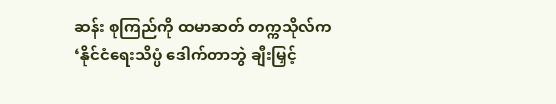ဆန်း စုကြည်ကို ထမာဆတ် တက္ကသိုလ်က ‘နိုင်ငံရေးသိပ္ပံ ဒေါက်တာဘွဲ ချီးမြှင့်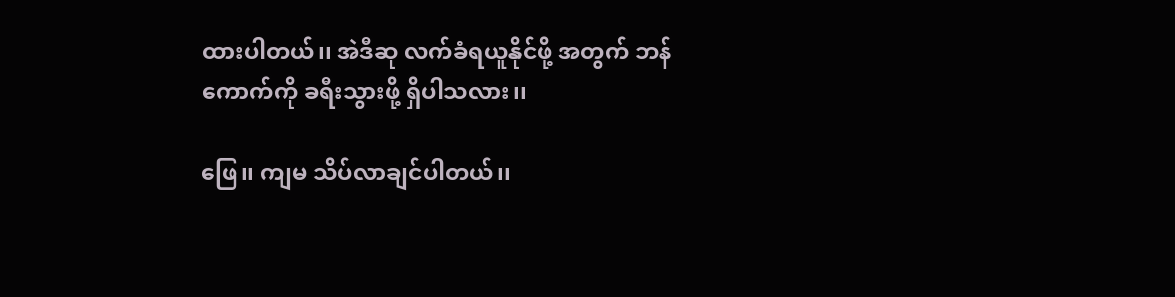ထားပါတယ်၊၊ အဲဒီဆု လက်ခံရယူနိုင်ဖို့ အတွက် ဘန်ကောက်ကို ခရီးသွားဖို့ ရှိပါသလား၊၊

ဖြေ၊၊ ကျမ သိပ်လာချင်ပါတယ်၊၊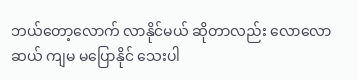ဘယ်တော့လောက် လာနိုင်မယ် ဆိုတာလည်း လောလောဆယ် ကျမ မပြောနိုင် သေးပါ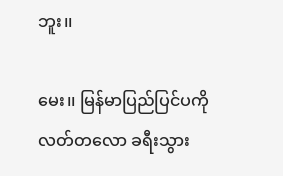ဘူး၊၊

မေး၊၊ မြန်မာပြည်ပြင်ပကို လတ်တလော ခရီးသွား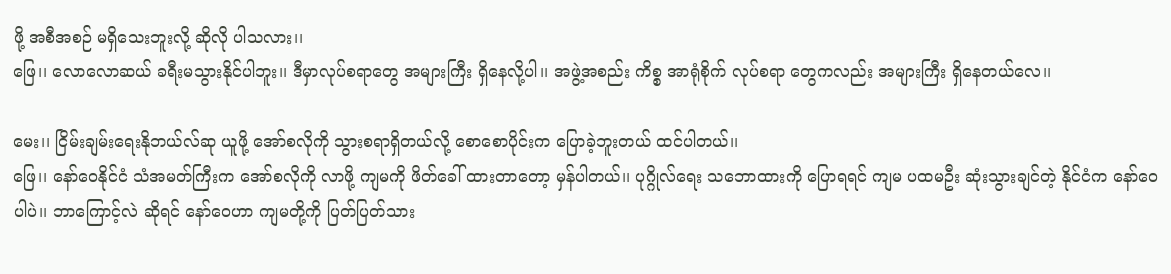ဖို့ အစီအစဉ် မရှိသေးဘူးလို့ ဆိုလို ပါသလား၊၊
ဖြေ၊၊ လောလောဆယ် ခရီးမသွားနိုင်ပါဘူး၊၊ ဒီမှာလုပ်စရာတွေ အများကြီး ရှိနေလို့ပါ၊၊ အဖွဲ့အစည်း ကိစ္စ အာရုံစိုက် လုပ်စရာ တွေကလည်း အများကြီး ရှိနေတယ်လေ၊၊

မေး၊၊ ငြိမ်းချမ်းရေးနိုဘယ်လ်ဆု ယူဖို့ အော်စလိုကို သွားစရာရှိတယ်လို့ စောစောပိုင်းက ပြောခဲ့ဘူးတယ် ထင်ပါတယ်၊၊
ဖြေ၊၊ နော်ဝေနိုင်ငံ သံအမတ်ကြီးက အော်စလိုကို လာဖို့ ကျမကို ဖိတ်ခေါ် ထားတာတော့ မှန်ပါတယ်၊၊ ပုဂ္ဂိုလ်ရေး သဘောထားကို ပြောရရင် ကျမ ပထမဦး ဆုံးသွားချင်တဲ့ နိုင်ငံက နော်ဝေပါပဲ၊၊ ဘာကြောင့်လဲ ဆိုရင် နော်ဝေဟာ ကျမတို့ကို ပြတ်ပြတ်သား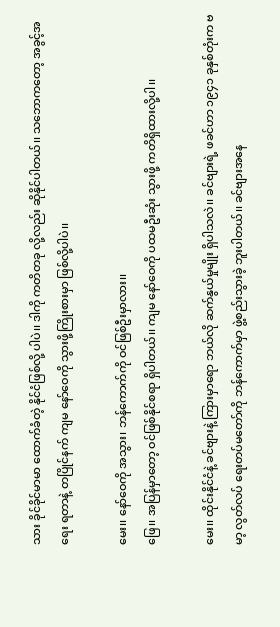သား ခိုင်ခိုင်မာမာ ထောက်ခံတဲ့ နိုင်ငံဖြစ်လို့ ပါပဲ၊၊ ဒါကို ကတိတခု လို့လည်း ဆိုနိုင်ပါတယ်၊၊ သဘောကတော့ အခွင့်အရေး ရတာနဲ့ တပြိုင်နက် ကျမ နော်ဝေကို သွားဖို့ကြိုးစားမှာ ဖြစ်လို့ပါပဲ၊၊

မေး၊၊ နော်ဝေကို အသွား၊ ဘန်ကောက်ကို ဝင်ဖြစ်ဦးမှာလား၊၊
ဖြေ၊၊ အပြန်မှာတော့ ဝင်ဖြစ်နိုင်စရာ ရှိပါတယ်၊၊ ကျမ နော်ဝေကို ပထမဦးဆုံး သွားဖို့ ကတိရှိထားလို့ပါ၊၊

မေး၊၊ ထိုင်းနိုင်ငံနဲ့ ခင်ဗျားနဲ့ ကြားမှာရော ဘယ်လို ဆက်နွယ်မှုမျိုး ရှိပါသလဲ၊၊ ခင်ဗျားရဲ့ ဖခင်ဟာ ၁၉၄၁ ခုနှစ်တုံးက ဗမာ့ လွတ်လပ် ရေးတပ်မတော်ကို ဘန်ကောက်မှာ ဖွဲ့စည်းသွားခဲ့ ဘူးပါတယ်၊၊ ခင်ဗျားအနေ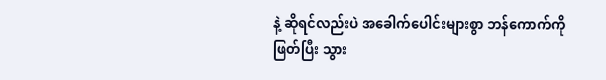နဲ့ ဆိုရင်လည်းပဲ အခေါက်ပေါင်းများစွာ ဘန်ကောက်ကို ဖြတ်ပြီး သွား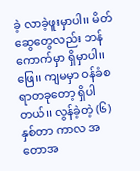ခဲ့ လာခဲ့ဖူးမှာပါ၊၊ မိတ်ဆွေတွေလည်း ဘန်ကောက်မှာ ရှိမှာပါ၊၊
ဖြေ၊၊ ကျမမှာ ဝန်ခံစရာတခုတော့ ရှိပါတယ်၊၊ လွန်ခဲ့တဲ့ (၆)နှစ်တာ ကာလ အတောအ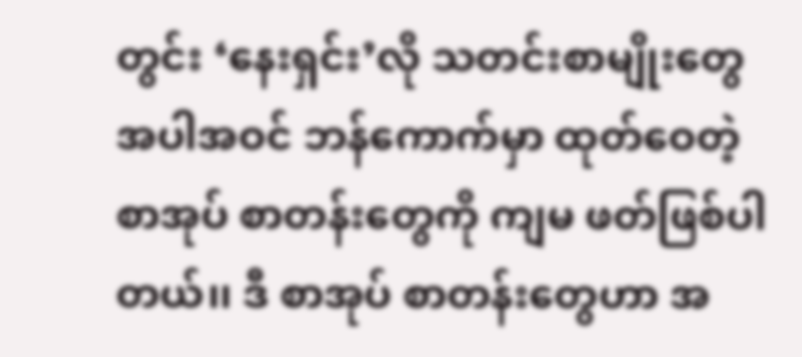တွင်း ‘နေးရှင်း’လို သတင်းစာမျိုးတွေ အပါအဝင် ဘန်ကောက်မှာ ထုတ်ဝေတဲ့ စာအုပ် စာတန်းတွေကို ကျမ ဖတ်ဖြစ်ပါတယ်၊၊ ဒီ စာအုပ် စာတန်းတွေဟာ အ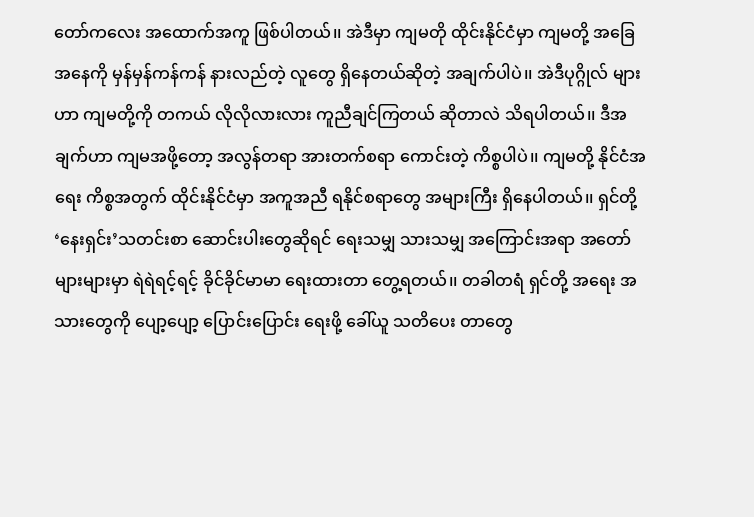တော်ကလေး အထောက်အကူ ဖြစ်ပါတယ်၊၊ အဲဒီမှာ ကျမတို ထိုင်းနိုင်ငံမှာ ကျမတို့ အခြေအနေကို မှန်မှန်ကန်ကန် နားလည်တဲ့ လူတွေ ရှိနေတယ်ဆိုတဲ့ အချက်ပါပဲ၊၊ အဲဒီပုဂ္ဂိုလ် များဟာ ကျမတို့ကို တကယ် လိုလိုလားလား ကူညီချင်ကြတယ် ဆိုတာလဲ သိရပါတယ်၊၊ ဒီအချက်ဟာ ကျမအဖို့တော့ အလွန်တရာ အားတက်စရာ ကောင်းတဲ့ ကိစ္စပါပဲ၊၊ ကျမတို့ နိုင်ငံအရေး ကိစ္စအတွက် ထိုင်းနိုင်ငံမှာ အကူအညီ ရနိုင်စရာတွေ အများကြီး ရှိနေပါတယ်၊၊ ရှင်တို့ ‘နေးရှင်း’သတင်းစာ ဆောင်းပါးတွေဆိုရင် ရေးသမျှ သားသမျှ အကြောင်းအရာ အတော် များများမှာ ရဲရဲရင့်ရင့် ခိုင်ခိုင်မာမာ ရေးထားတာ တွေ့ရတယ်၊၊ တခါတရံ ရှင်တို့ အရေး အသားတွေကို ပျော့ပျော့ ပြောင်းပြောင်း ရေးဖို့ ခေါ်ယူ သတိပေး တာတွေ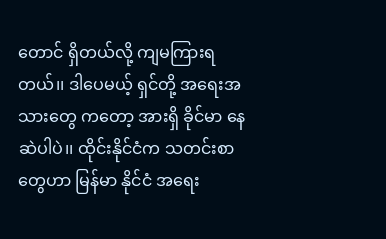တောင် ရှိတယ်လို့ ကျမကြားရတယ်၊၊ ဒါပေမယ့် ရှင်တို့ အရေးအသားတွေ ကတော့ အားရှိ ခိုင်မာ နေဆဲပါပဲ၊၊ ထိုင်းနိုင်ငံက သတင်းစာတွေဟာ မြန်မာ နိုင်ငံ အရေး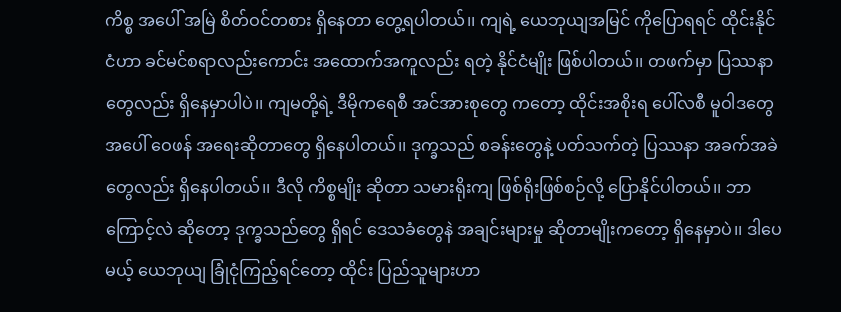ကိစ္စ အပေါ် အမြဲ စိတ်ဝင်တစား ရှိနေတာ တွေ့ရပါတယ်၊၊ ကျရဲ့ ယေဘုယျအမြင် ကိုပြောရရင် ထိုင်းနိုင်ငံဟာ ခင်မင်စရာလည်းကောင်း အထောက်အကူလည်း ရတဲ့ နိုင်ငံမျိုး ဖြစ်ပါတယ်၊၊ တဖက်မှာ ပြဿနာတွေလည်း ရှိနေမှာပါပဲ၊၊ ကျမတို့ရဲ့ ဒီမိုကရေစီ အင်အားစုတွေ ကတော့ ထိုင်းအစိုးရ ပေါ်လစီ မူဝါဒတွေ အပေါ် ဝေဖန် အရေးဆိုတာတွေ ရှိနေပါတယ်၊၊ ဒုက္ခသည် စခန်းတွေနဲ့ ပတ်သက်တဲ့ ပြဿနာ အခက်အခဲ တွေလည်း ရှိနေပါတယ်၊၊ ဒီလို ကိစ္စမျိုး ဆိုတာ သမားရိုးကျ ဖြစ်ရိုးဖြစ်စဉ်လို့ ပြောနိုင်ပါတယ်၊၊ ဘာကြောင့်လဲ ဆိုတော့ ဒုက္ခသည်တွေ ရှိရင် ဒေသခံတွေနဲ အချင်းများမှု ဆိုတာမျိုးကတော့ ရှိနေမှာပဲ၊၊ ဒါပေမယ့် ယေဘုယျ ခြုံငုံကြည့်ရင်တော့ ထိုင်း ပြည်သူများဟာ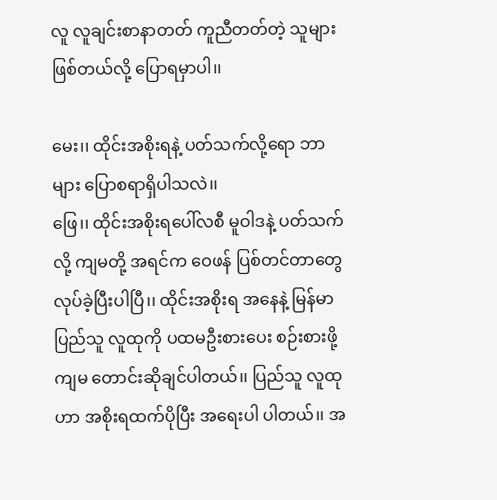လူ လူချင်းစာနာတတ် ကူညီတတ်တဲ့ သူများ ဖြစ်တယ်လို့ ပြောရမှာပါ၊၊

မေး၊၊ ထိုင်းအစိုးရနဲ့ ပတ်သက်လို့ရော ဘာများ ပြောစရာရှိပါသလဲ၊၊
ဖြေ၊၊ ထိုင်းအစိုးရပေါ်လစီ မူဝါဒနဲ့ ပတ်သက်လို့ ကျမတို့ အရင်က ဝေဖန် ပြစ်တင်တာတွေ လုပ်ခဲ့ပြီးပါပြီ၊၊ ထိုင်းအစိုးရ အနေနဲ့ မြန်မာပြည်သူ လူထုကို ပထမဦးစားပေး စဉ်းစားဖို့ ကျမ တောင်းဆိုချင်ပါတယ်၊၊ ပြည်သူ လူထုဟာ အစိုးရထက်ပိုပြီး အရေးပါ ပါတယ်၊၊ အ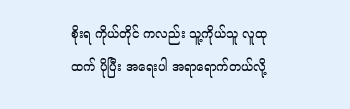စိုးရ ကိုယ်တိုင် ကလည်း သူ့ကိုယ်သူ လူထုထက် ပိုပြီး အရေးပါ အရာရောက်တယ်လို့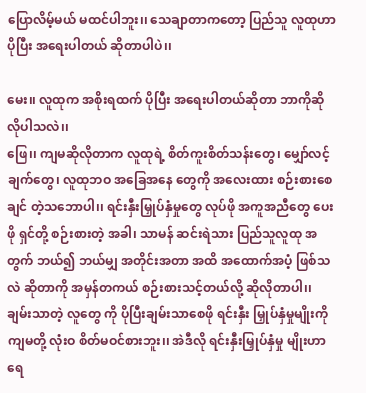ပြောလိမ့်မယ် မထင်ပါဘူး၊၊ သေချာတာကတော့ ပြည်သူ လူထုဟာ ပိုပြီး အရေးပါတယ် ဆိုတာပါပဲ၊၊

မေး၊၊ လူထုက အစိုးရထက် ပိုပြီး အရေးပါတယ်ဆိုတာ ဘာကိုဆိုလိုပါသလဲ၊၊
ဖြေ၊၊ ကျမဆိုလိုတာက လူထုရဲ့ စိတ်ကူးစိတ်သန်းတွေ၊ မျှော်လင့်ချက်တွေ၊ လူထုဘဝ အခြေအနေ တွေကို အလေးထား စဉ်းစားစေချင် တဲ့သဘောပါ၊၊ ရင်းနှီးမြှုပ်နှံမှုတွေ လုပ်ဖို အကူအညီတွေ ပေးဖို ရှင်တို့ စဉ်းစားတဲ့ အခါ၊ သာမန် ဆင်းရဲသား ပြည်သူလူထု အတွက် ဘယ်၍ ဘယ်မျှ အတိုင်းအတာ အထိ အထောက်အပံ့ ဖြစ်သလဲ ဆိုတာကို အမှန်တကယ် စဉ်းစားသင့်တယ်လို့ ဆိုလိုတာပါ၊၊ ချမ်းသာတဲ့ လူတွေ ကို ပိုပြီးချမ်းသာစေဖို ရင်းနှီး မြှုပ်နှံမှုမျိုးကို ကျမတို့ လုံးဝ စိတ်မဝင်စားဘူး၊၊ အဲဒီလို ရင်းနှီးမြှုပ်နှံမှု မျိုးဟာ ရေ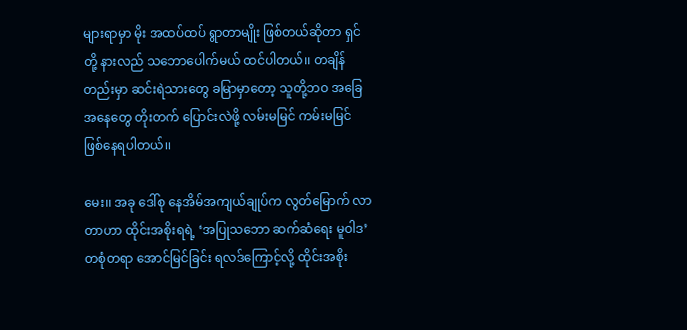များရာမှာ မိုး အထပ်ထပ် ရွာတာမျိုး ဖြစ်တယ်ဆိုတာ ရှင်တို့ နားလည် သဘောပေါက်မယ် ထင်ပါတယ်၊၊ တချိန်တည်းမှာ ဆင်းရဲသားတွေ ခမြာမှာတော့ သူတို့ဘဝ အခြေအနေတွေ တိုးတက် ပြောင်းလဲဖို့ လမ်းမမြင် ကမ်းမမြင် ဖြစ်နေရပါတယ်၊၊

မေး၊၊ အခု ဒေါ်စု နေအိမ်အကျယ်ချုပ်က လွတ်မြောက် လာတာဟာ ထိုင်းအစိုးရရဲ့ ‘အပြုသဘော ဆက်ဆံရေး မူဝါဒ’ တစုံတရာ အောင်မြင်ခြင်း ရလဒ်ကြောင့်လို့ ထိုင်းအစိုး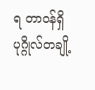ရ တာဝန်ရှိ ပုဂ္ဂိုလ်တချို့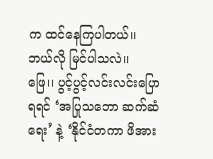က ထင်နေကြပါတယ်၊၊ ဘယ်လို မြင်ပါသလဲ၊၊
ဖြေ၊၊ ပွင့်ပွင့်လင်းလင်းပြောရရင် ‘အပြုသဘော ဆက်ဆံရေး’ နဲ့ ‘နိုင်ငံတကာ ဖိအား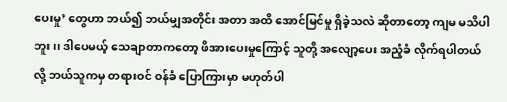ပေးမှု’ တွေဟာ ဘယ်၍ ဘယ်မျှအတိုင်း အတာ အထိ အောင်မြင်မှု ရှိခဲ့သလဲ ဆိုတာတော့ ကျမ မသိပါဘူး၊၊ ဒါပေမယ့် သေချာတာကတော့ ဖိအားပေးမှုကြောင့် သူတို့ အလျော့ပေး အညံ့ခံ လိုက်ရပါတယ်လို့ ဘယ်သူကမှ တရားဝင် ဝန်ခံ ပြောကြားမှာ မဟုတ်ပါ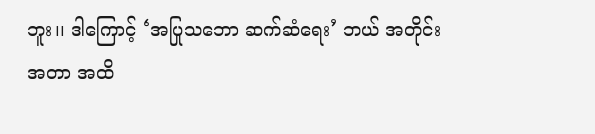ဘူး၊၊ ဒါကြောင့် ‘အပြုသဘော ဆက်ဆံရေး’ ဘယ် အတိုင်းအတာ အထိ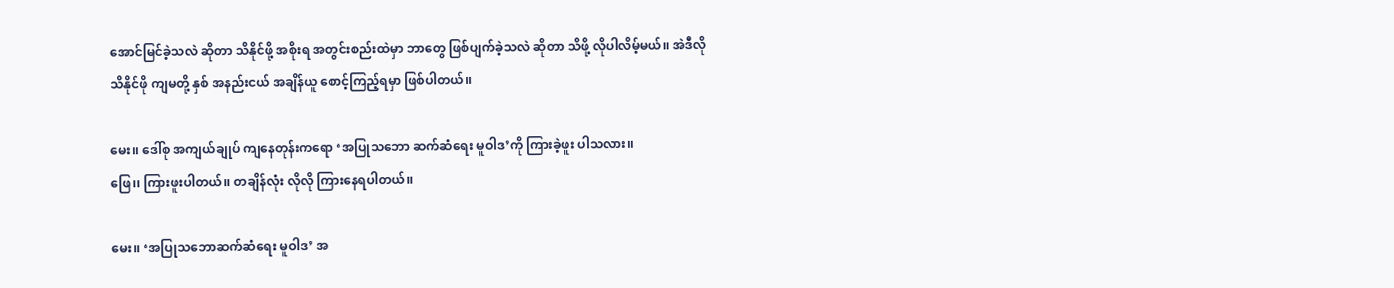အောင်မြင်ခဲ့သလဲ ဆိုတာ သိနိုင်ဖို့ အစိုးရ အတွင်းစည်းထဲမှာ ဘာတွေ ဖြစ်ပျက်ခဲ့သလဲ ဆိုတာ သိဖို့ လိုပါလိမ့်မယ်၊၊ အဲဒီလို သိနိုင်ဖို ကျမတို့ နှစ် အနည်းငယ် အချိန်ယူ စောင့်ကြည့်ရမှာ ဖြစ်ပါတယ်၊၊

မေး၊၊ ဒေါ်စု အကျယ်ချုပ် ကျနေတုန်းကရော ‘အပြုသဘော ဆက်ဆံရေး မူဝါဒ’ကို ကြားခဲ့ဖူး ပါသလား၊၊
ဖြေ၊၊ ကြားဖူးပါတယ်၊၊ တချိန်လုံး လိုလို ကြားနေရပါတယ်၊၊

မေး၊၊ ‘အပြုသဘောဆက်ဆံရေး မူဝါဒ’ အ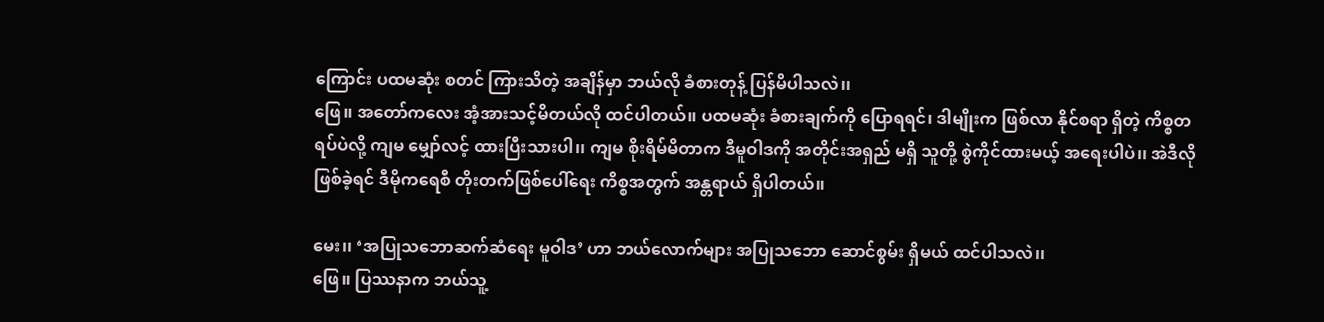ကြောင်း ပထမဆုံး စတင် ကြားသိတဲ့ အချိန်မှာ ဘယ်လို ခံစားတုန့် ပြန်မိပါသလဲ၊၊
ဖြေ၊၊ အတော်ကလေး အံ့အားသင့်မိတယ်လို ထင်ပါတယ်၊၊ ပထမဆုံး ခံစားချက်ကို ပြောရရင်၊ ဒါမျိုးက ဖြစ်လာ နိုင်စရာ ရှိတဲ့ ကိစ္စတရပ်ပဲလို့ ကျမ မျှော်လင့် ထားပြီးသားပါ၊၊ ကျမ စိုးရိမ်မိတာက ဒီမူဝါဒကို အတိုင်းအရှည် မရှိ သူတို့ စွဲကိုင်ထားမယ့် အရေးပါပဲ၊၊ အဲဒီလို ဖြစ်ခဲ့ရင် ဒီမိုကရေစီ တိုးတက်ဖြစ်ပေါ်ရေး ကိစ္စအတွက် အန္တရာယ် ရှိပါတယ်၊၊

မေး၊၊ ‘အပြုသဘောဆက်ဆံရေး မူဝါဒ’ ဟာ ဘယ်လောက်များ အပြုသဘော ဆောင်စွမ်း ရှိမယ် ထင်ပါသလဲ၊၊
ဖြေ၊၊ ပြဿနာက ဘယ်သူ့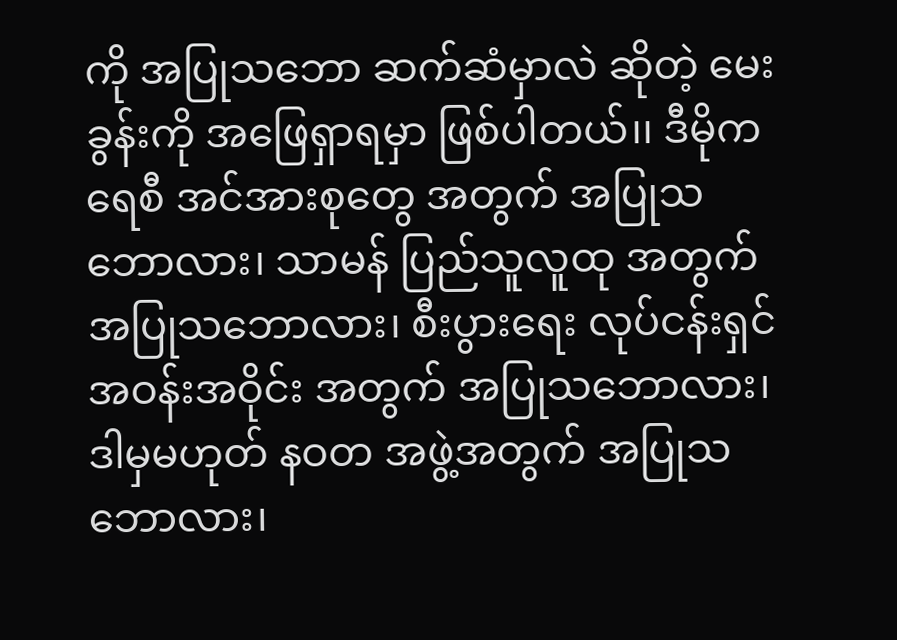ကို အပြုသဘော ဆက်ဆံမှာလဲ ဆိုတဲ့ မေးခွန်းကို အဖြေရှာရမှာ ဖြစ်ပါတယ်၊၊ ဒီမိုကရေစီ အင်အားစုတွေ အတွက် အပြုသဘောလား၊ သာမန် ပြည်သူလူထု အတွက် အပြုသဘောလား၊ စီးပွားရေး လုပ်ငန်းရှင် အဝန်းအဝိုင်း အတွက် အပြုသဘောလား၊ ဒါမှမဟုတ် နဝတ အဖွဲ့အတွက် အပြုသဘောလား၊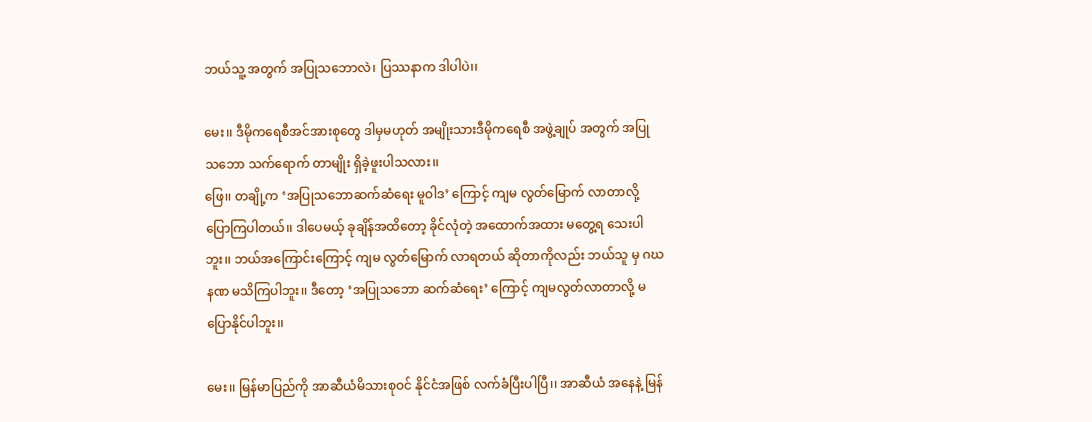ဘယ်သူ့ အတွက် အပြုသဘောလဲ၊ ပြဿနာက ဒါပါပဲ၊၊

မေး၊၊ ဒီမိုကရေစီအင်အားစုတွေ ဒါမှမဟုတ် အမျိုးသားဒီမိုကရေစီ အဖွဲ့ချုပ် အတွက် အပြုသဘော သက်ရောက် တာမျိုး ရှိခဲ့ဖူးပါသလား၊၊
ဖြေ၊၊ တချို့က ‘အပြုသဘောဆက်ဆံရေး မူဝါဒ’ ကြောင့် ကျမ လွတ်မြောက် လာတာလို့ ပြောကြပါတယ်၊၊ ဒါပေမယ့် ခုချိန်အထိတော့ ခိုင်လုံတဲ့ အထောက်အထား မတွေ့ရ သေးပါဘူး၊၊ ဘယ်အကြောင်းကြောင့် ကျမ လွတ်မြောက် လာရတယ် ဆိုတာကိုလည်း ဘယ်သူ မှ ဂဃနဏ မသိကြပါဘူး၊၊ ဒီတော့ ‘အပြုသဘော ဆက်ဆံရေး’ ကြောင့် ကျမလွတ်လာတာလို့ မပြောနိုင်ပါဘူး၊၊

မေး၊၊ မြန်မာပြည်ကို အာဆီယံမိသားစုဝင် နိုင်ငံအဖြစ် လက်ခံပြီးပါပြီ၊၊ အာဆီယံ အနေနဲ့ မြန်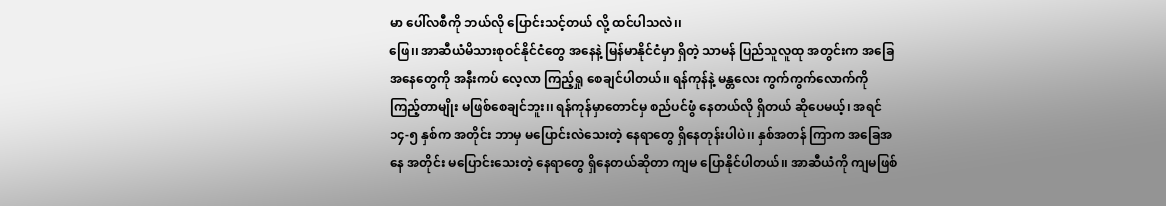မာ ပေါ်လစီကို ဘယ်လို ပြောင်းသင့်တယ် လို့ ထင်ပါသလဲ၊၊
ဖြေ၊၊ အာဆီယံမိသားစုဝင်နိုင်ငံတွေ အနေနဲ့ မြန်မာနိုင်ငံမှာ ရှိတဲ့ သာမန် ပြည်သူလူထု အတွင်းက အခြေ အနေတွေကို အနီးကပ် လေ့လာ ကြည့်ရှု စေချင်ပါတယ်၊၊ ရန်ကုန်နဲ့ မန္တလေး ကွက်ကွက်လောက်ကို ကြည့်တာမျိုး မဖြစ်စေချင်ဘူး၊၊ ရန်ကုန်မှာတောင်မှ စည်ပင်ဖွံ နေတယ်လို ရှိတယ် ဆိုပေမယ့်၊ အရင် ၁၄-၅ နှစ်က အတိုင်း ဘာမှ မပြောင်းလဲသေးတဲ့ နေရာတွေ ရှိနေတုန်းပါပဲ၊၊ နှစ်အတန် ကြာက အခြေအနေ အတိုင်း မပြောင်းသေးတဲ့ နေရာတွေ ရှိနေတယ်ဆိုတာ ကျမ ပြောနိုင်ပါတယ်၊၊ အာဆီယံကို ကျမဖြစ်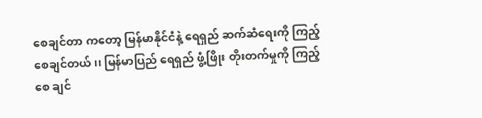စေချင်တာ ကတော့ မြန်မာနိုင်ငံနဲ့ ရေရှည် ဆက်ဆံရေးကို ကြည့်စေချင်တယ်၊၊ မြန်မာပြည် ရေရှည် ဖွံ့ဖြိုး တိုးတက်မှုကို ကြည့်စေ ချင်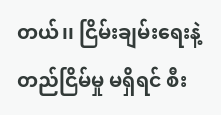တယ်၊၊ ငြိမ်းချမ်းရေးနဲ့ တည်ငြိမ်မှု မရှိရင် စီး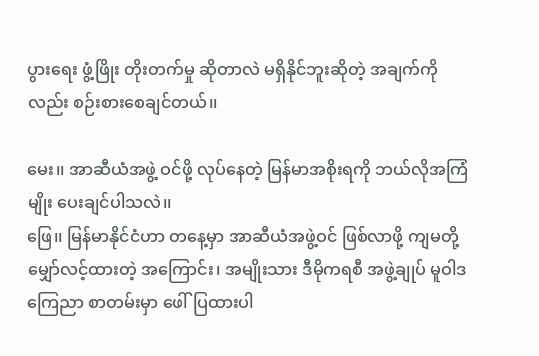ပွားရေး ဖွံ့ဖြိုး တိုးတက်မှု ဆိုတာလဲ မရှိနိုင်ဘူးဆိုတဲ့ အချက်ကိုလည်း စဉ်းစားစေချင်တယ်၊၊

မေး၊၊ အာဆီယံအဖွဲ့ ဝင်ဖို့ လုပ်နေတဲ့ မြန်မာအစိုးရကို ဘယ်လိုအကြံမျိုး ပေးချင်ပါသလဲ၊၊
ဖြေ၊၊ မြန်မာနိုင်ငံဟာ တနေ့မှာ အာဆီယံအဖွဲ့ဝင် ဖြစ်လာဖို့ ကျမတို့ မျှော်လင့်ထားတဲ့ အကြောင်း၊ အမျိုးသား ဒီမိုကရစီ အဖွဲ့ချုပ် မူဝါဒကြေညာ စာတမ်းမှာ ဖေါ်ပြထားပါ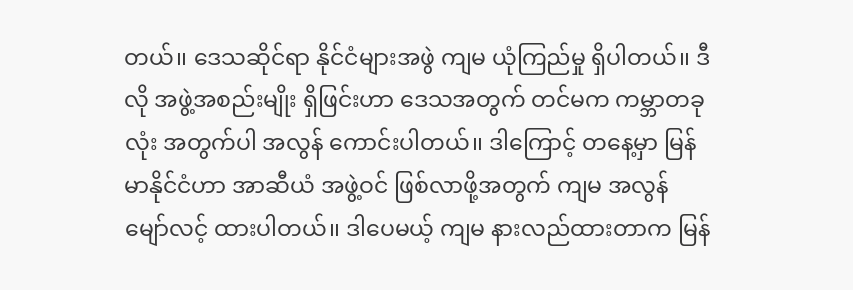တယ်၊၊ ဒေသဆိုင်ရာ နိုင်ငံများအဖွဲ ကျမ ယုံကြည်မှု ရှိပါတယ်၊၊ ဒီလို အဖွဲ့အစည်းမျိုး ရှိဖြင်းဟာ ဒေသအတွက် တင်မက ကမ္ဘာတခုလုံး အတွက်ပါ အလွန် ကောင်းပါတယ်၊၊ ဒါကြောင့် တနေ့မှာ မြန်မာနိုင်ငံဟာ အာဆီယံ အဖွဲ့ဝင် ဖြစ်လာဖို့အတွက် ကျမ အလွန် မျော်လင့် ထားပါတယ်၊၊ ဒါပေမယ့် ကျမ နားလည်ထားတာက မြန်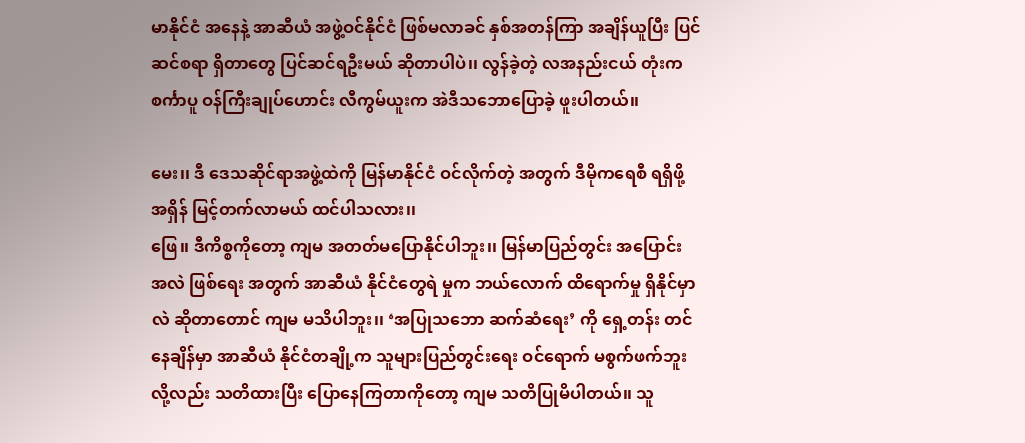မာနိုင်ငံ အနေနဲ့ အာဆီယံ အဖွဲ့ဝင်နိုင်ငံ ဖြစ်မလာခင် နှစ်အတန်ကြာ အချိန်ယူပြီး ပြင်ဆင်စရာ ရှိတာတွေ ပြင်ဆင်ရဦးမယ် ဆိုတာပါပဲ၊၊ လွန်ခဲ့တဲ့ လအနည်းငယ် တုံးက စင်္ကာပူ ဝန်ကြီးချုပ်ဟောင်း လီကွမ်ယူးက အဲဒီသဘောပြောခဲ့ ဖူးပါတယ်၊၊

မေး၊၊ ဒီ ဒေသဆိုင်ရာအဖွဲ့ထဲကို မြန်မာနိုင်ငံ ဝင်လိုက်တဲ့ အတွက် ဒီမိုကရေစီ ရရှိဖို့ အရှိန် မြင့်တက်လာမယ် ထင်ပါသလား၊၊
ဖြေ၊၊ ဒီကိစ္စကိုတော့ ကျမ အတတ်မပြောနိုင်ပါဘူး၊၊ မြန်မာပြည်တွင်း အပြောင်း အလဲ ဖြစ်ရေး အတွက် အာဆီယံ နိုင်ငံတွေရဲ မှုက ဘယ်လောက် ထိရောက်မှု ရှိနိုင်မှာလဲ ဆိုတာတောင် ကျမ မသိပါဘူး၊၊ ‘အပြုသဘော ဆက်ဆံရေး’ ကို ရှေ့တန်း တင်နေချိန်မှာ အာဆီယံ နိုင်ငံတချို့က သူများပြည်တွင်းရေး ဝင်ရောက် မစွက်ဖက်ဘူးလို့လည်း သတိထားပြီး ပြောနေကြတာကိုတော့ ကျမ သတိပြုမိပါတယ်၊၊ သူ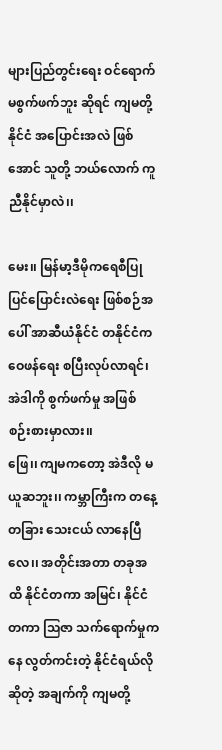များပြည်တွင်းရေး ဝင်ရောက် မစွက်ဖက်ဘူး ဆိုရင် ကျမတို့ နိုင်ငံ အပြောင်းအလဲ ဖြစ်အောင် သူတို့ ဘယ်လောက် ကူညီနိုင်မှာလဲ၊၊

မေး၊၊ မြန်မာ့ဒီမိုကရေစီပြုပြင်ပြောင်းလဲရေး ဖြစ်စဉ်အပေါ် အာဆီယံနိုင်ငံ တနိုင်ငံက ဝေဖန်ရေး စပြီးလုပ်လာရင်၊ အဲဒါကို စွက်ဖက်မှု အဖြစ် စဉ်းစားမှာလား၊၊
ဖြေ၊၊ ကျမကတော့ အဲဒီလို မယူဆဘူး၊၊ ကမ္ဘာကြီးက တနေ့တခြား သေးငယ် လာနေပြီလေ၊၊ အတိုင်းအတာ တခုအထိ နိုင်ငံတကာ အမြင်၊ နိုင်ငံတကာ သြဇာ သက်ရောက်မှုကနေ လွတ်ကင်းတဲ့ နိုင်ငံရယ်လို ဆိုတဲ့ အချက်ကို ကျမတို့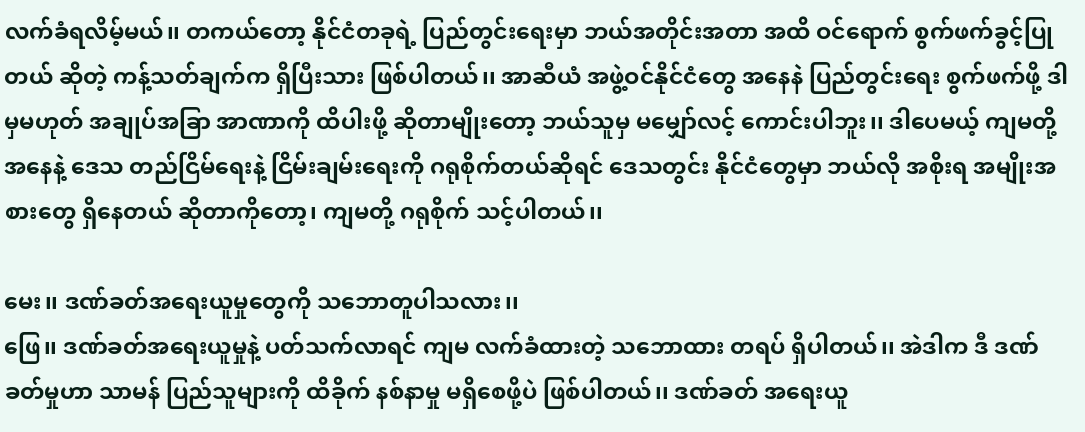လက်ခံရလိမ့်မယ်၊၊ တကယ်တော့ နိုင်ငံတခုရဲ့ ပြည်တွင်းရေးမှာ ဘယ်အတိုင်းအတာ အထိ ဝင်ရောက် စွက်ဖက်ခွင့်ပြုတယ် ဆိုတဲ့ ကန့်သတ်ချက်က ရှိပြီးသား ဖြစ်ပါတယ်၊၊ အာဆီယံ အဖွဲ့ဝင်နိုင်ငံတွေ အနေနဲ ပြည်တွင်းရေး စွက်ဖက်ဖို့ ဒါမှမဟုတ် အချုပ်အခြာ အာဏာကို ထိပါးဖို့ ဆိုတာမျိုးတော့ ဘယ်သူမှ မမျှော်လင့် ကောင်းပါဘူး၊၊ ဒါပေမယ့် ကျမတို့ အနေနဲ့ ဒေသ တည်ငြိမ်ရေးနဲ့ ငြိမ်းချမ်းရေးကို ဂရုစိုက်တယ်ဆိုရင် ဒေသတွင်း နိုင်ငံတွေမှာ ဘယ်လို အစိုးရ အမျိုးအစားတွေ ရှိနေတယ် ဆိုတာကိုတော့၊ ကျမတို့ ဂရုစိုက် သင့်ပါတယ်၊၊

မေး၊၊ ဒဏ်ခတ်အရေးယူမှုတွေကို သဘောတူပါသလား၊၊
ဖြေ၊၊ ဒဏ်ခတ်အရေးယူမှုနဲ့ ပတ်သက်လာရင် ကျမ လက်ခံထားတဲ့ သဘောထား တရပ် ရှိပါတယ်၊၊ အဲဒါက ဒီ ဒဏ်ခတ်မှုဟာ သာမန် ပြည်သူများကို ထိခိုက် နစ်နာမှု မရှိစေဖို့ပဲ ဖြစ်ပါတယ်၊၊ ဒဏ်ခတ် အရေးယူ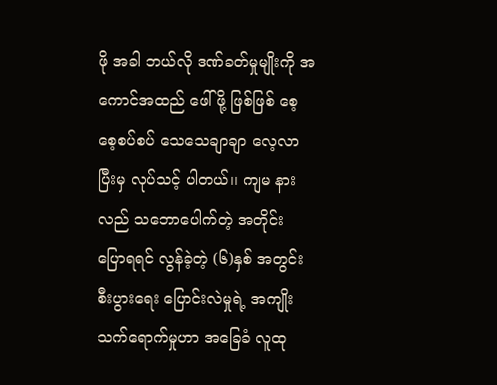ဖို အခါ ဘယ်လို ဒဏ်ခတ်မှုမျိုးကို အကောင်အထည် ဖေါ်ဖို့ ဖြစ်ဖြစ် စေ့စေ့စပ်စပ် သေသေချာချာ လေ့လာပြီးမှ လုပ်သင့် ပါတယ်၊၊ ကျမ နားလည် သဘောပေါက်တဲ့ အတိုင်း ပြောရရင် လွန်ခဲ့တဲ့ (၆)နှစ် အတွင်း စီးပွားရေး ပြောင်းလဲမှုရဲ့ အကျိုး သက်ရောက်မှုဟာ အခြေခံ လူထု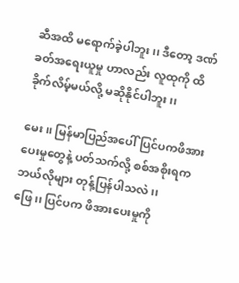ဆီအထိ မရောက်ခဲ့ပါဘူး၊၊ ဒီတော့ ဒဏ်ခတ်အရေးယူမှု ဟာလည်း လူထုကို ထိခိုက်လိမ့်မယ်လို့ မဆိုနိုင်ပါဘူး၊၊

မေး၊၊ မြန်မာပြည်အပေါ် ပြင်ပကဖိအားပေးမှုတွေနဲ့ ပတ်သက်လို့ စစ်အစိုးရက ဘယ်လိုများ တုန့်ပြန်ပါသလဲ၊၊
ဖြေ၊၊ ပြင်ပက ဖိအားပေးမှုကို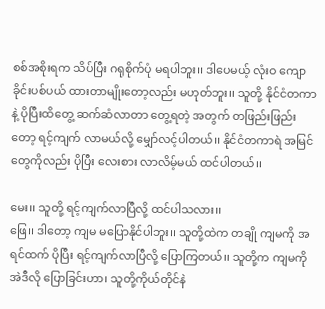စစ်အစိုးရက သိပ်ပြီး ဂရုစိုက်ပုံ မရပါဘူး၊၊ ဒါပေမယ့် လုံးဝ ကျောခိုင်းပစ်ပယ် ထားတာမျိုးတော့လည်း မဟုတ်ဘူး၊၊ သူတို့ နိုင်ငံတကာနဲ့ ပိုပြီးထိတွေ့ ဆက်ဆံလာတာ တွေ့ရတဲ့ အတွက် တဖြည်းဖြည်းတော့ ရင့်ကျက် လာမယ်လို့ မျှော်လင့်ပါတယ်၊၊ နိုင်ငံတကာရဲ အမြင်တွေကိုလည်း ပိုပြီး လေးစား လာလိမ့်မယ် ထင်ပါတယ်၊၊

မေး၊၊ သူတို့ ရင့်ကျက်လာပြီလို့ ထင်ပါသလား၊၊
ဖြေ၊၊ ဒါတော့ ကျမ မပြောနိုင်ပါဘူး၊၊ သူတို့ထဲက တချို ကျမကို အရင်ထက် ပိုပြီး ရင့်ကျက်လာပြီလို့ ပြောကြတယ်၊၊ သူတို့က ကျမကို အဲဒီလို ပြောခြင်းဟာ၊ သူတို့ကိုယ်တိုင်နဲ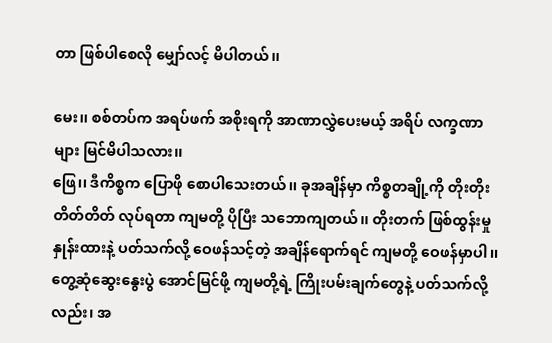တာ ဖြစ်ပါစေလို မျှော်လင့် မိပါတယ်၊၊

မေး၊၊ စစ်တပ်က အရပ်ဖက် အစိုးရကို အာဏာလွှဲပေးမယ့် အရိပ် လက္ခဏာများ မြင်မိပါသလား၊၊
ဖြေ၊၊ ဒီကိစ္စက ပြောဖို စောပါသေးတယ်၊၊ ခုအချိန်မှာ ကိစ္စတချို့ကို တိုးတိုး တိတ်တိတ် လုပ်ရတာ ကျမတို့ ပိုပြီး သဘောကျတယ်၊၊ တိုးတက် ဖြစ်ထွန်းမှု နှုန်းထားနဲ့ ပတ်သက်လို့ ဝေဖန်သင့်တဲ့ အချိန်ရောက်ရင် ကျမတို့ ဝေဖန်မှာပါ၊၊ တွေ့ဆုံဆွေးနွေးပွဲ အောင်မြင်ဖို့ ကျမတို့ရဲ့ ကြိုးပမ်းချက်တွေနဲ့ ပတ်သက်လို့လည်း၊ အ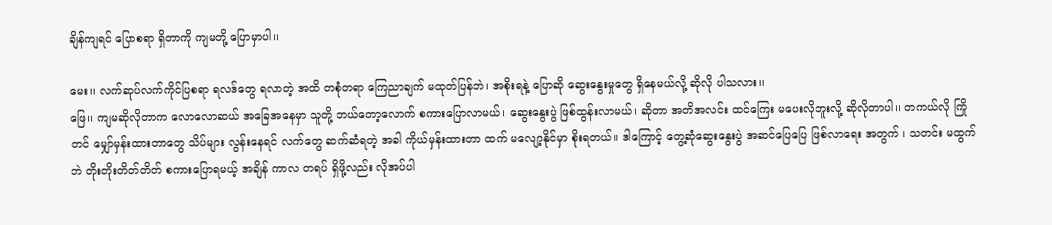ချိန်ကျရင် ပြောစရာ ရှိတာကို ကျမတို့ ပြောမှာပါ၊၊

မေး၊၊ လက်ဆုပ်လက်ကိုင်ပြစရာ ရလဒ်တွေ ရလာတဲ့ အထိ တစုံတရာ ကြေညာချက် မထုတ်ပြန်ဘဲ၊ အစိုးရနဲ့ ပြောဆို ဆွေးနွေးမှုတွေ ရှိနေမယ်လို့ ဆိုလို ပါသလား၊၊
ဖြေ၊၊ ကျမဆိုလိုတာက လောလောဆယ် အခြေအနေမှာ သူတို့ ဘယ်တော့လောက် စကားပြောလာမယ်၊ ဆွေးနွေးပွဲ ဖြစ်ထွန်းလာမယ်၊ ဆိုတာ အတိအလင်း ထင်ကြေး မပေးလိုဘူးလို့ ဆိုလိုတာပါ၊၊ တကယ်လို ကြိုတင် မျှော်မှန်းထားတာတွေ သိပ်များ လွန်းနေရင် လက်တွေ ဆက်ဆံရတဲ့ အခါ ကိုယ်မှန်းထားတာ ထက် မလျော့နိုင်မှာ စိုးရတယ်၊၊ ဒါကြောင့် တွေ့ဆုံဆွေးနွေးပွဲ အဆင်ပြေပြေ ဖြစ်လာရေး အတွက် ၊ သတင်း မထွက်ဘဲ တိုးတိုးတိတ်တိတ် စကားပြောရမယ့် အချိန် ကာလ တရပ် ရှိဖို့လည်း လိုအပ်ပါ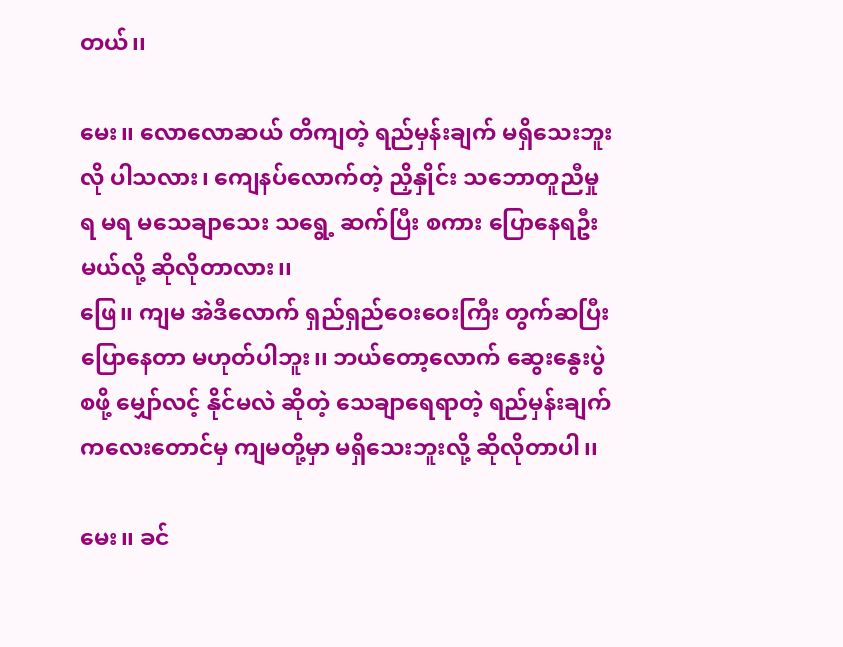တယ်၊၊

မေး၊၊ လောလောဆယ် တိကျတဲ့ ရည်မှန်းချက် မရှိသေးဘူးလို ပါသလား၊ ကျေနပ်လောက်တဲ့ ညှိနှိုင်း သဘောတူညီမှု ရ မရ မသေချာသေး သရွေ့ ဆက်ပြီး စကား ပြောနေရဦးမယ်လို့ ဆိုလိုတာလား၊၊
ဖြေ၊၊ ကျမ အဲဒီလောက် ရှည်ရှည်ဝေးဝေးကြီး တွက်ဆပြီး ပြောနေတာ မဟုတ်ပါဘူး၊၊ ဘယ်တော့လောက် ဆွေးနွေးပွဲ စဖို့ မျှော်လင့် နိုင်မလဲ ဆိုတဲ့ သေချာရေရာတဲ့ ရည်မှန်းချက် ကလေးတောင်မှ ကျမတို့မှာ မရှိသေးဘူးလို့ ဆိုလိုတာပါ၊၊

မေး၊၊ ခင်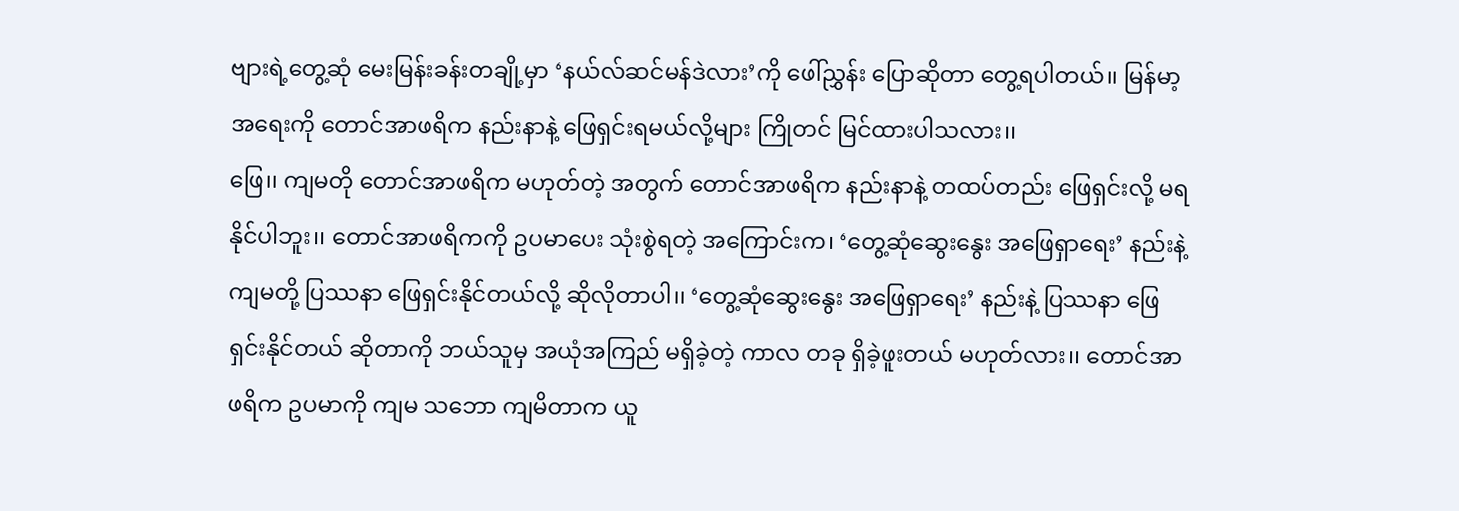ဗျားရဲ့တွေ့ဆုံ မေးမြန်းခန်းတချို့မှာ ‘နယ်လ်ဆင်မန်ဒဲလား’ကို ဖေါ်ညွှန်း ပြောဆိုတာ တွေ့ရပါတယ်၊၊ မြန်မာ့ အရေးကို တောင်အာဖရိက နည်းနာနဲ့ ဖြေရှင်းရမယ်လို့များ ကြိုတင် မြင်ထားပါသလား၊၊
ဖြေ၊၊ ကျမတို တောင်အာဖရိက မဟုတ်တဲ့ အတွက် တောင်အာဖရိက နည်းနာနဲ့ တထပ်တည်း ဖြေရှင်းလို့ မရနိုင်ပါဘူး၊၊ တောင်အာဖရိကကို ဥပမာပေး သုံးစွဲရတဲ့ အကြောင်းက၊ ‘တွေ့ဆုံဆွေးနွေး အဖြေရှာရေး’ နည်းနဲ့ ကျမတို့ ပြဿနာ ဖြေရှင်းနိုင်တယ်လို့ ဆိုလိုတာပါ၊၊ ‘တွေ့ဆုံဆွေးနွေး အဖြေရှာရေး’ နည်းနဲ့ ပြဿနာ ဖြေရှင်းနိုင်တယ် ဆိုတာကို ဘယ်သူမှ အယုံအကြည် မရှိခဲ့တဲ့ ကာလ တခု ရှိခဲ့ဖူးတယ် မဟုတ်လား၊၊ တောင်အာဖရိက ဥပမာကို ကျမ သဘော ကျမိတာက ယူ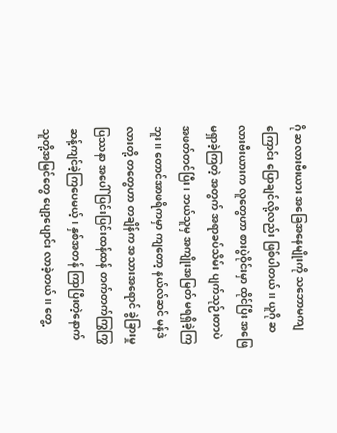ဂို ဆလားဗီးယား အခြေအနေမျိုးကို သဘောမကျကြောင်း ပြောချင်လို့လည်း ဖြစ်ပါတယ်၊၊ ယူဂို ဆလားဗီးယားက လူတွေဟာ စားပွဲဝိုင်းမှာ ထိုင်ပြီး အဖြေ မရှာခဲ့ကြတဲ့ အတွက် အရာခပ်သိမ်း ပျက်သုဉ်းတာပဲ အဖတ်တင်ပြီး၊ ဘယ်သူမှ အကျိုးအမြတ် မရရှိခဲ့ကြဘူး၊၊ တောင်အာဖရိကမှာ ကျတော့ နယ်လ်ဆင် မန်ဒဲလားတို့ တတွေဟာ တချိန်က အသားအရောင် ခွဲခြားမှု ပြဿနာ အပေါ် ပြင်းပြင်းထန်ထန် တက်တက်ကြွကြွ ဆန့်ကျင်ခဲ့ကြပေမယ့်၊ နှစ်အတန် ကြာပြီးတဲ့နောက် သူတို့အမြင်တွေ ပျော့ပျောင်း လာခဲ့တယ်၊၊ တွေ့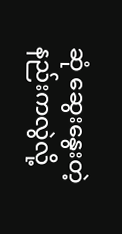ဆုံ ဆွေးနွေးတဲ့ နည်းကလွဲလို့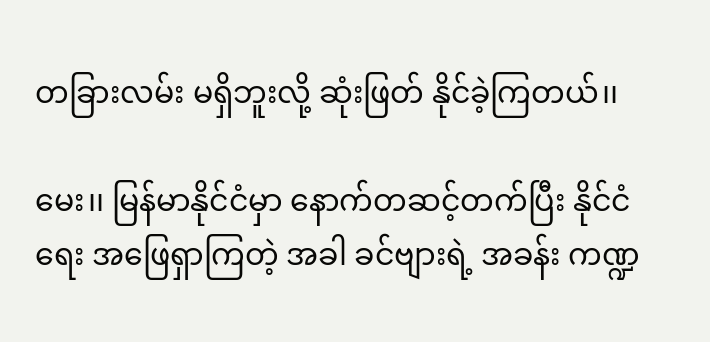တခြားလမ်း မရှိဘူးလို့ ဆုံးဖြတ် နိုင်ခဲ့ကြတယ်၊၊

မေး၊၊ မြန်မာနိုင်ငံမှာ နောက်တဆင့်တက်ပြီး နိုင်ငံရေး အဖြေရှာကြတဲ့ အခါ ခင်ဗျားရဲ့ အခန်း ကဏ္ဍ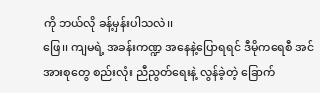ကို ဘယ်လို ခန့်မှန်းပါသလဲ၊၊
ဖြေ၊၊ ကျမရဲ့ အခန်းကဏ္ဍ အနေနဲ့ပြောရရင် ဒီမိုကရေစီ အင်အားစုတွေ စည်းလုံး ညီညွတ်ရေးနဲ့ လွန်ခဲ့တဲ့ ခြောက်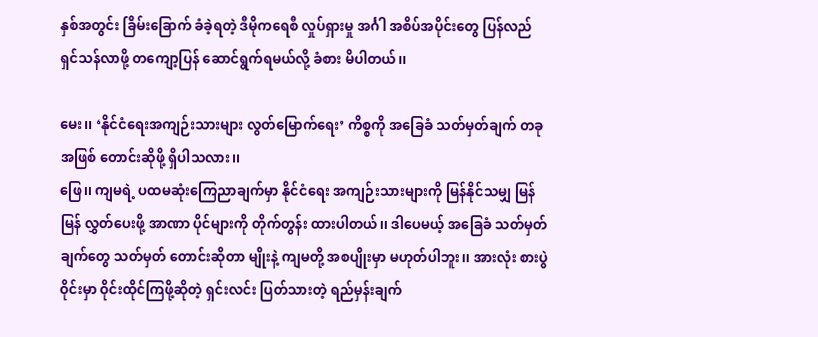နှစ်အတွင်း ခြိမ်းခြောက် ခံခဲ့ရတဲ့ ဒီမိုကရေစီ လှုပ်ရှားမှု အင်္ဂါ အစိပ်အပိုင်းတွေ ပြန်လည် ရှင်သန်လာဖို့ တကျော့ပြန် ဆောင်ရွက်ရမယ်လို့ ခံစား မိပါတယ်၊၊

မေး၊၊ ‘နိုင်ငံရေးအကျဉ်းသားများ လွတ်မြောက်ရေး’ ကိစ္စကို အခြေခံ သတ်မှတ်ချက် တခု အဖြစ် တောင်းဆိုဖို့ ရှိပါသလား၊၊
ဖြေ၊၊ ကျမရဲ့ ပထမဆုံးကြေညာချက်မှာ နိုင်ငံရေး အကျဉ်းသားများကို မြန်နိုင်သမျှ မြန်မြန် လွှတ်ပေးဖို့ အာဏာ ပိုင်များကို တိုက်တွန်း ထားပါတယ်၊၊ ဒါပေမယ့် အခြေခံ သတ်မှတ်ချက်တွေ သတ်မှတ် တောင်းဆိုတာ မျိုးနဲ့ ကျမတို့ အစပျိုးမှာ မဟုတ်ပါဘူး၊၊ အားလုံး စားပွဲဝိုင်းမှာ ဝိုင်းထိုင်ကြဖို့ဆိုတဲ့ ရှင်းလင်း ပြတ်သားတဲ့ ရည်မှန်းချက်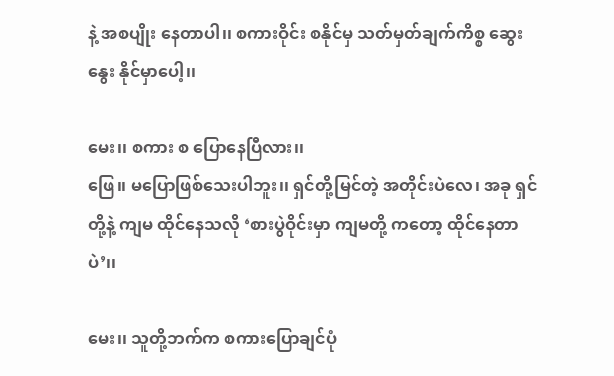နဲ့ အစပျိုး နေတာပါ၊၊ စကားဝိုင်း စနိုင်မှ သတ်မှတ်ချက်ကိစ္စ ဆွေးနွေး နိုင်မှာပေါ့၊၊

မေး၊၊ စကား စ ပြောနေပြီလား၊၊
ဖြေ၊၊ မပြောဖြစ်သေးပါဘူး၊၊ ရှင်တို့မြင်တဲ့ အတိုင်းပဲလေ၊ အခု ရှင်တို့နဲ့ ကျမ ထိုင်နေသလို ‘စားပွဲဝိုင်းမှာ ကျမတို့ ကတော့ ထိုင်နေတာပဲ’၊၊

မေး၊၊ သူတို့ဘက်က စကားပြောချင်ပုံ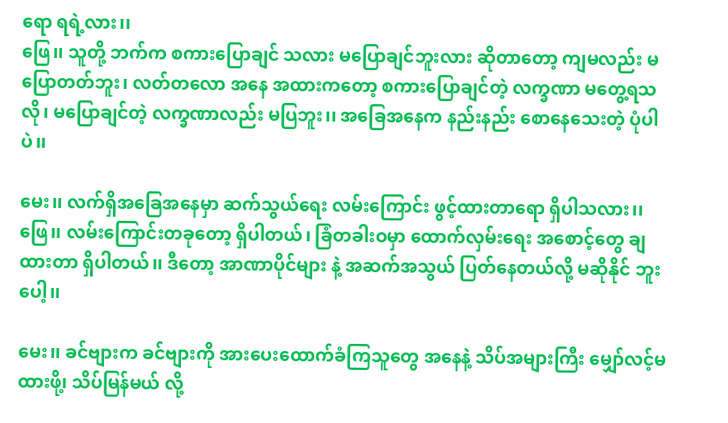ရော ရရဲ့လား၊၊
ဖြေ၊၊ သူတို့ ဘက်က စကားပြောချင် သလား မပြောချင်ဘူးလား ဆိုတာတော့ ကျမလည်း မပြောတတ်ဘူး၊ လတ်တလော အနေ အထားကတော့ စကားပြောချင်တဲ့ လက္ခဏာ မတွေ့ရသလို၊ မပြောချင်တဲ့ လက္ခဏာလည်း မပြဘူး၊၊ အခြေအနေက နည်းနည်း စောနေသေးတဲ့ ပုံပါပဲ၊၊

မေး၊၊ လက်ရှိအခြေအနေမှာ ဆက်သွယ်ရေး လမ်းကြောင်း ဖွင့်ထားတာရော ရှိပါသလား၊၊
ဖြေ၊၊ လမ်းကြောင်းတခုတော့ ရှိပါတယ်၊ ခြံတခါးဝမှာ ထောက်လှမ်းရေး အစောင့်တွေ ချထားတာ ရှိပါတယ်၊၊ ဒီတော့ အာဏာပိုင်များ နဲ့ အဆက်အသွယ် ပြတ်နေတယ်လို့ မဆိုနိုင် ဘူးပေါ့၊၊

မေး၊၊ ခင်ဗျားက ခင်ဗျားကို အားပေးထောက်ခံကြသူတွေ အနေနဲ့ သိပ်အများကြီး မျှော်လင့်မထားဖို၊့ သိပ်မြန်မယ် လို့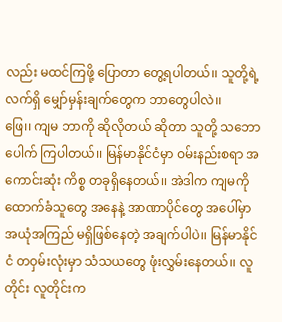လည်း မထင်ကြဖို့ ပြောတာ တွေ့ရပါတယ်၊၊ သူတို့ရဲ့ လက်ရှိ မျှော်မှန်းချက်တွေက ဘာတွေပါလဲ၊၊
ဖြေ၊၊ ကျမ ဘာကို ဆိုလိုတယ် ဆိုတာ သူတို့ သဘောပေါက် ကြပါတယ်၊၊ မြန်မာနိုင်ငံမှာ ဝမ်းနည်းစရာ အကောင်းဆုံး ကိစ္စ တခုရှိနေတယ်၊၊ အဲဒါက ကျမကို ထောက်ခံသူတွေ အနေနဲ့ အာဏာပိုင်တွေ အပေါ်မှာ အယုံအကြည် မရှိဖြစ်နေတဲ့ အချက်ပါပဲ၊၊ မြန်မာနိုင်ငံ တဝှမ်းလုံးမှာ သံသယတွေ ဖုံးလွှမ်းနေတယ်၊၊ လူတိုင်း လူတိုင်းက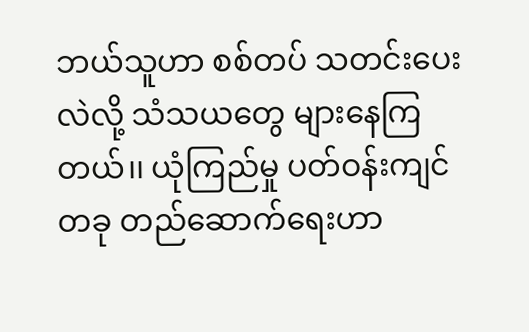ဘယ်သူဟာ စစ်တပ် သတင်းပေးလဲလို့ သံသယတွေ များနေကြတယ်၊၊ ယုံကြည်မှု ပတ်ဝန်းကျင်တခု တည်ဆောက်ရေးဟာ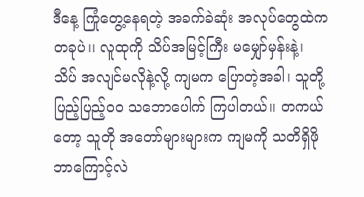ဒီနေ့ ကြုံတွေ့နေရတဲ့ အခက်ခဲဆုံး အလုပ်တွေထဲက တခုပဲ၊၊ လူထုကို သိပ်အမြင့်ကြီး မမျှော်မှန်းနဲ့၊ သိပ် အလျင်မလိုနဲ့လို့ ကျမက ပြောတဲ့အခါ၊ သူတို့ ပြည့်ပြည့်ဝဝ သဘောပေါက် ကြပါတယ်၊၊ တကယ်တော့ သူတို အတော်များများက ကျမကို သတိရှိဖို ဘာကြောင့်လဲ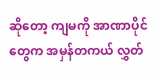ဆိုတော့ ကျမကို အာဏာပိုင်တွေက အမှန်တကယ် လွှတ်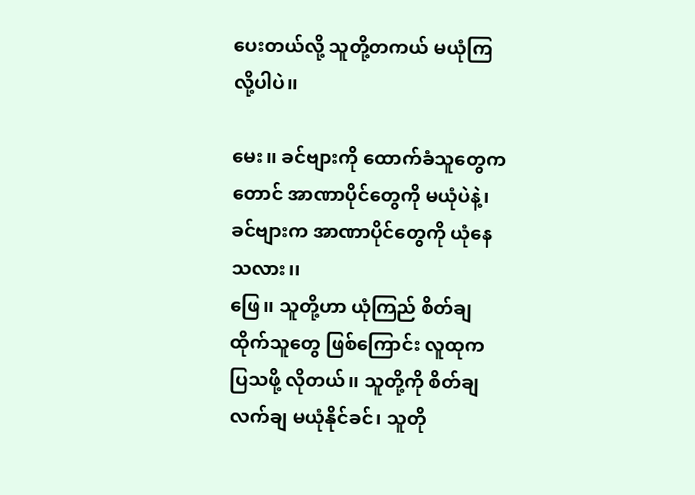ပေးတယ်လို့ သူတို့တကယ် မယုံကြလို့ပါပဲ၊၊

မေး၊၊ ခင်ဗျားကို ထောက်ခံသူတွေကတောင် အာဏာပိုင်တွေကို မယုံပဲနဲ့၊ ခင်ဗျားက အာဏာပိုင်တွေကို ယုံနေ သလား၊၊
ဖြေ၊၊ သူတို့ဟာ ယုံကြည် စိတ်ချထိုက်သူတွေ ဖြစ်ကြောင်း လူထုက ပြသဖို့ လိုတယ်၊၊ သူတို့ကို စိတ်ချ လက်ချ မယုံနိုင်ခင်၊ သူတို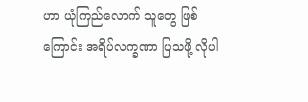ဟာ ယုံကြည်လောက် သူတွေ ဖြစ်ကြောင်း အရိပ်လက္ခဏာ ပြသဖို့ လိုပါ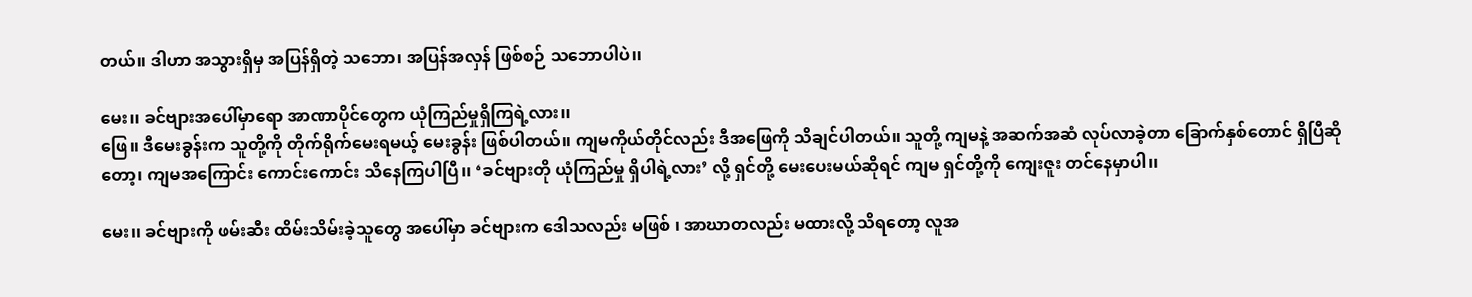တယ်၊၊ ဒါဟာ အသွားရှိမှ အပြန်ရှိတဲ့ သဘော၊ အပြန်အလှန် ဖြစ်စဉ် သဘောပါပဲ၊၊

မေး၊၊ ခင်ဗျားအပေါ်မှာရော အာဏာပိုင်တွေက ယုံကြည်မှုရှိကြရဲ့လား၊၊
ဖြေ၊၊ ဒီမေးခွန်းက သူတို့ကို တိုက်ရိုက်မေးရမယ့် မေးခွန်း ဖြစ်ပါတယ်၊၊ ကျမကိုယ်တိုင်လည်း ဒီအဖြေကို သိချင်ပါတယ်၊၊ သူတို့ ကျမနဲ့ အဆက်အဆံ လုပ်လာခဲ့တာ ခြောက်နှစ်တောင် ရှိပြီဆိုတော့၊ ကျမအကြောင်း ကောင်းကောင်း သိနေကြပါပြီ၊၊ ‘ခင်ဗျားတို ယုံကြည်မှု ရှိပါရဲ့လား’ လို့ ရှင်တို့ မေးပေးမယ်ဆိုရင် ကျမ ရှင်တို့ကို ကျေးဇူး တင်နေမှာပါ၊၊

မေး၊၊ ခင်ဗျားကို ဖမ်းဆီး ထိမ်းသိမ်းခဲ့သူတွေ အပေါ်မှာ ခင်ဗျားက ဒေါသလည်း မဖြစ် ၊ အာဃာတလည်း မထားလို့ သိရတော့ လူအ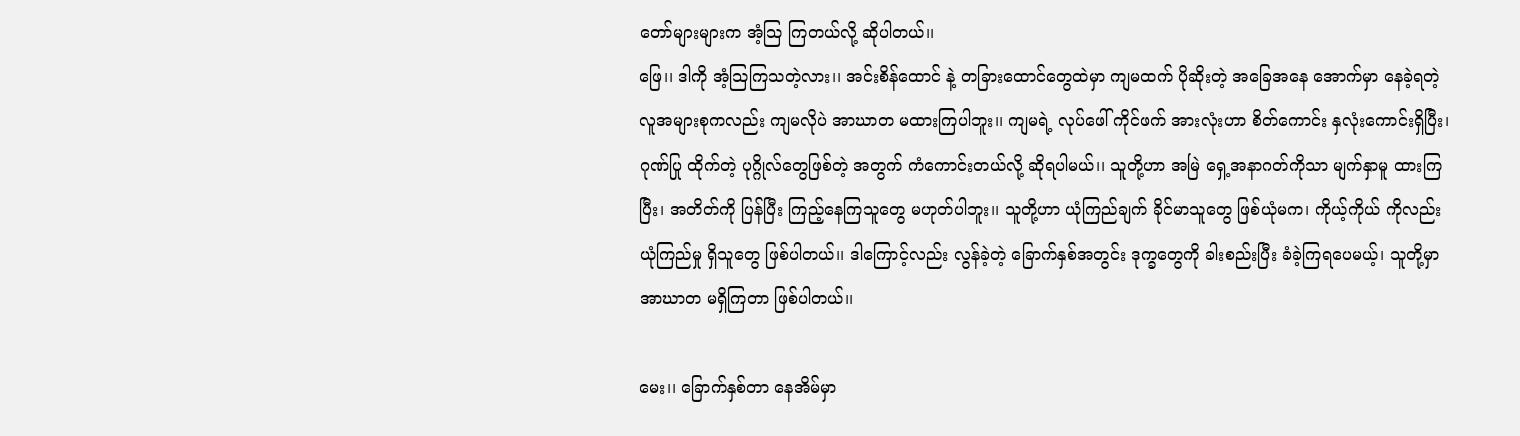တော်များများက အံ့သြ ကြတယ်လို့ ဆိုပါတယ်၊၊
ဖြေ၊၊ ဒါကို အံ့သြကြသတဲ့လား၊၊ အင်းစိန်ထောင် နဲ့ တခြားထောင်တွေထဲမှာ ကျမထက် ပိုဆိုးတဲ့ အခြေအနေ အောက်မှာ နေခဲ့ရတဲ့ လူအများစုကလည်း ကျမလိုပဲ အာဃာတ မထားကြပါဘူး၊၊ ကျမရဲ့ လုပ်ဖေါ် ကိုင်ဖက် အားလုံးဟာ စိတ်ကောင်း နှလုံးကောင်းရှိပြီး၊ ဂုဏ်ပြု ထိုက်တဲ့ ပုဂ္ဂိုလ်တွေဖြစ်တဲ့ အတွက် ကံကောင်းတယ်လို့ ဆိုရပါမယ်၊၊ သူတို့ဟာ အမြဲ ရှေ့အနာဂတ်ကိုသာ မျက်နှာမူ ထားကြပြီး၊ အတိတ်ကို ပြန်ပြီး ကြည့်နေကြသူတွေ မဟုတ်ပါဘူး၊၊ သူတို့ဟာ ယုံကြည်ချက် ခိုင်မာသူတွေ ဖြစ်ယုံမက၊ ကိုယ့်ကိုယ် ကိုလည်း ယုံကြည်မှု ရှိသူတွေ ဖြစ်ပါတယ်၊၊ ဒါကြောင့်လည်း လွန်ခဲ့တဲ့ ခြောက်နှစ်အတွင်း ဒုက္ခတွေကို ခါးစည်းပြီး ခံခဲ့ကြရပေမယ့်၊ သူတို့မှာ အာဃာတ မရှိကြတာ ဖြစ်ပါတယ်၊၊

မေး၊၊ ခြောက်နှစ်တာ နေအိမ်မှာ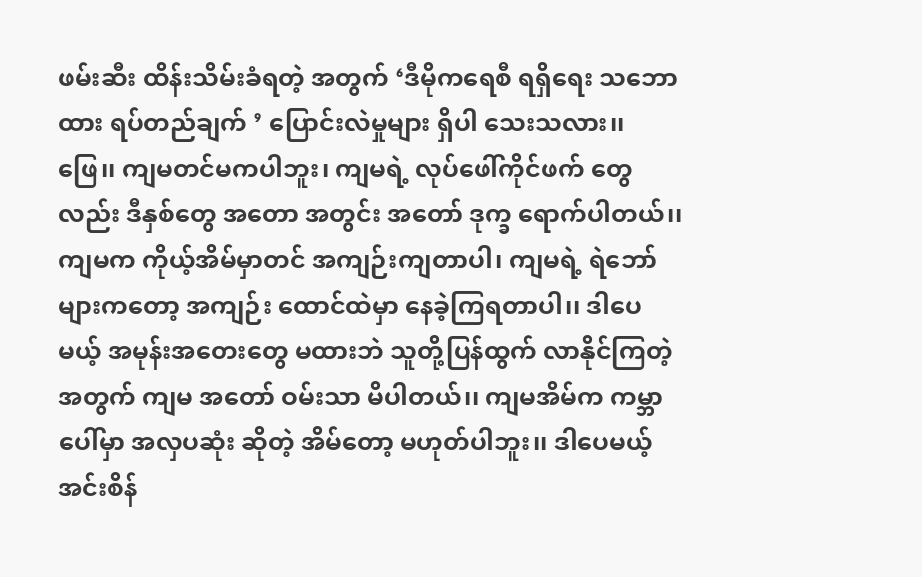ဖမ်းဆီး ထိန်းသိမ်းခံရတဲ့ အတွက် ‘ဒီမိုကရေစီ ရရှိရေး သဘောထား ရပ်တည်ချက် ’ ပြောင်းလဲမှုများ ရှိပါ သေးသလား၊၊
ဖြေ၊၊ ကျမတင်မကပါဘူး၊ ကျမရဲ့ လုပ်ဖေါ်ကိုင်ဖက် တွေလည်း ဒီနှစ်တွေ အတော အတွင်း အတော် ဒုက္ခ ရောက်ပါတယ်၊၊ ကျမက ကိုယ့်အိမ်မှာတင် အကျဉ်းကျတာပါ၊ ကျမရဲ့ ရဲဘော်များကတော့ အကျဉ်း ထောင်ထဲမှာ နေခဲ့ကြရတာပါ၊၊ ဒါပေမယ့် အမုန်းအတေးတွေ မထားဘဲ သူတို့ပြန်ထွက် လာနိုင်ကြတဲ့ အတွက် ကျမ အတော် ဝမ်းသာ မိပါတယ်၊၊ ကျမအိမ်က ကမ္ဘာပေါ်မှာ အလှပဆုံး ဆိုတဲ့ အိမ်တော့ မဟုတ်ပါဘူး၊၊ ဒါပေမယ့် အင်းစိန်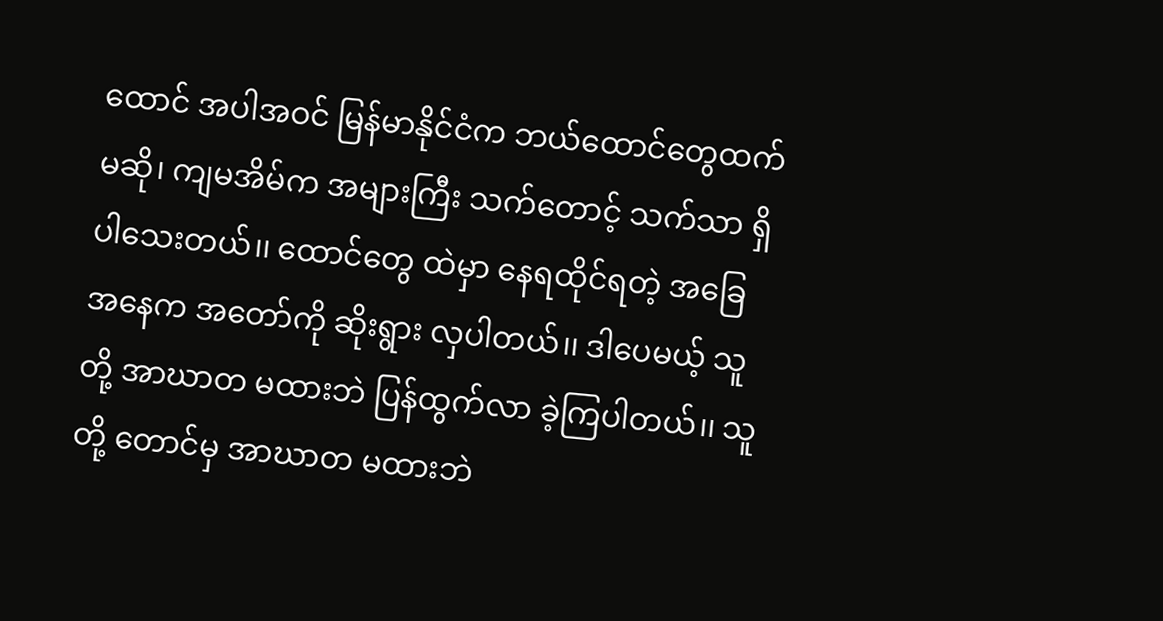ထောင် အပါအဝင် မြန်မာနိုင်ငံက ဘယ်ထောင်တွေထက် မဆို၊ ကျမအိမ်က အများကြီး သက်တောင့် သက်သာ ရှိပါသေးတယ်၊၊ ထောင်တွေ ထဲမှာ နေရထိုင်ရတဲ့ အခြေ အနေက အတော်ကို ဆိုးရွား လှပါတယ်၊၊ ဒါပေမယ့် သူတို့ အာဃာတ မထားဘဲ ပြန်ထွက်လာ ခဲ့ကြပါတယ်၊၊ သူတို့ တောင်မှ အာဃာတ မထားဘဲ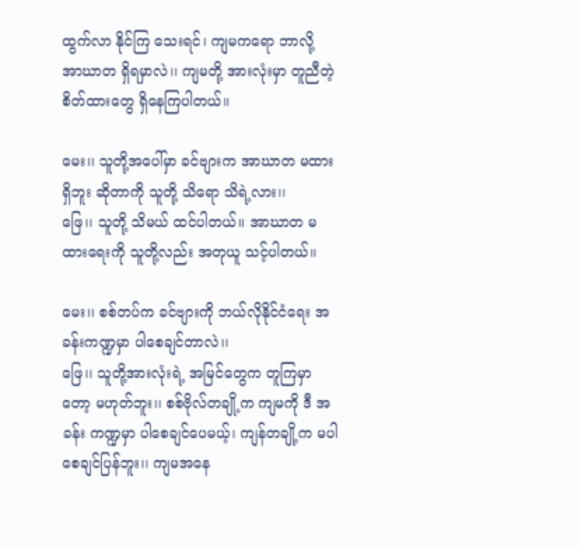ထွက်လာ နိုင်ကြ သေးရင်၊ ကျမကရော ဘာလို့ အာဃာတ ရှိရမှာလဲ၊၊ ကျမတို့ အားလုံးမှာ တူညီတဲ့ စိတ်ထားတွေ ရှိနေကြပါတယ်၊၊

မေး၊၊ သူတို့အပေါ်မှာ ခင်ဗျားက အာဃာတ မထားရှိဘူး ဆိုတာကို သူတို့ သိရော သိရဲ့လား၊၊
ဖြေ၊၊ သူတို့ သိမယ် ထင်ပါတယ်၊၊ အာဃာတ မထားရေးကို သူတို့လည်း အတုယူ သင့်ပါတယ်၊၊

မေး၊၊ စစ်တပ်က ခင်ဗျားကို ဘယ်လိုနိုင်ငံရေး အခန်းကဏ္ဍမှာ ပါစေချင်တာလဲ၊၊
ဖြေ၊၊ သူတို့အားလုံးရဲ့ အမြင်တွေက တူကြမှာတော့ မဟုတ်ဘူး၊၊ စစ်ဗိုလ်တချို့က ကျမကို ဒီ အခန်း ကဏ္ဍမှာ ပါစေချင်ပေမယ့်၊ ကျန်တချို့က မပါစေချင်ပြန်ဘူး၊၊ ကျမအနေ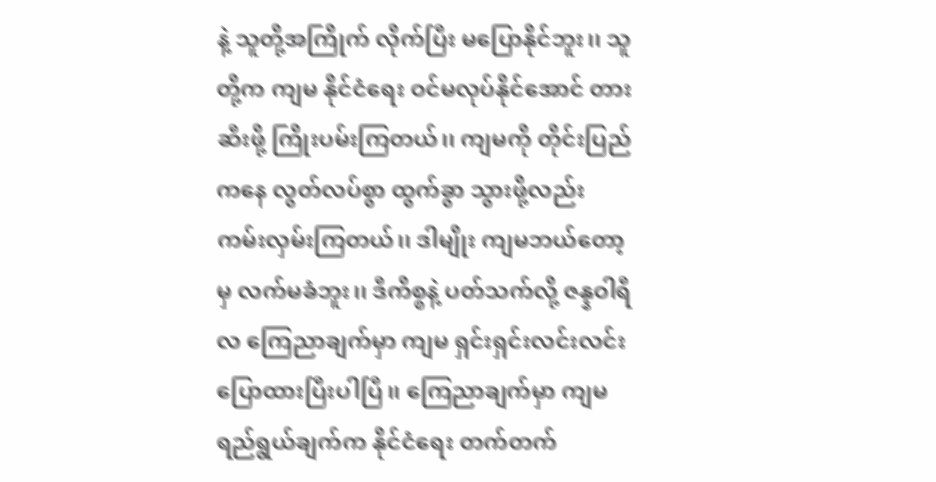နဲ့ သူတို့အကြိုက် လိုက်ပြီး မပြောနိုင်ဘူး၊၊ သူတို့က ကျမ နိုင်ငံရေး ဝင်မလုပ်နိုင်အောင် တားဆီးဖို့ ကြိုးပမ်းကြတယ်၊၊ ကျမကို တိုင်းပြည်ကနေ လွတ်လပ်စွာ ထွက်ခွာ သွားဖို့လည်း ကမ်းလှမ်းကြတယ်၊၊ ဒါမျိုး ကျမဘယ်တော့မှ လက်မခံဘူး၊၊ ဒီကိစ္စနဲ့ ပတ်သက်လို့ ဇန္နဝါရီလ ကြေညာချက်မှာ ကျမ ရှင်းရှင်းလင်းလင်း ပြောထားပြီးပါပြီ၊၊ ကြေညာချက်မှာ ကျမ ရည်ရွယ်ချက်က နိုင်ငံရေး တက်တက်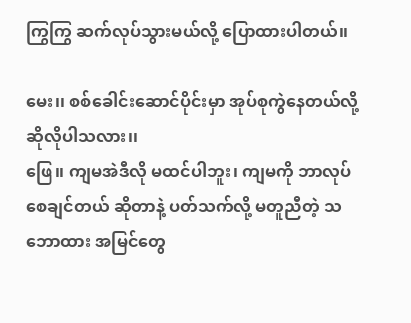ကြွကြွ ဆက်လုပ်သွားမယ်လို့ ပြောထားပါတယ်၊၊

မေး၊၊ စစ်ခေါင်းဆောင်ပိုင်းမှာ အုပ်စုကွဲနေတယ်လို့ ဆိုလိုပါသလား၊၊
ဖြေ၊၊ ကျမအဲဒီလို မထင်ပါဘူး၊ ကျမကို ဘာလုပ်စေချင်တယ် ဆိုတာနဲ့ ပတ်သက်လို့ မတူညီတဲ့ သဘောထား အမြင်တွေ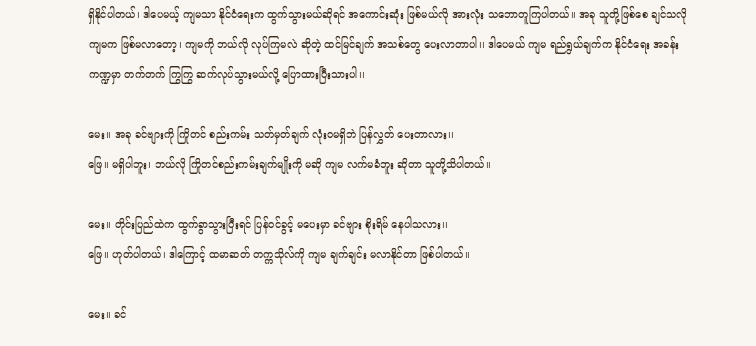ရှိနိုင်ပါတယ်၊ ဒါပေမယ့် ကျမသာ နိုင်ငံရေးက ထွက်သွားမယ်ဆိုရင် အကောင်းဆုံး ဖြစ်မယ်လို အားလုံး သဘောတူကြပါတယ်၊၊ အခု သူတို့ဖြစ်စေ ချင်သလို ကျမက ဖြစ်မလာတော့၊ ကျမကို ဘယ်လို လုပ်ကြမလဲ ဆိုတဲ့ ထင်မြင်ချက် အသစ်တွေ ပေးလာတာပါ၊၊ ဒါပေမယ် ကျမ ရည်ရွယ်ချက်က နိုင်ငံရေး အခန်းကဏ္ဍမှာ တက်တက် ကြွကြွ ဆက်လုပ်သွားမယ်လို့ ပြောထားပြီးသားပါ၊၊

မေး၊၊ အခု ခင်ဗျားကို ကြိုတင် စည်းကမ်း သတ်မှတ်ချက် လုံးဝမရှိဘဲ ပြန်လွှတ် ပေးတာလား၊၊
ဖြေ၊၊ မရှိပါဘူး၊ ဘယ်လို ကြိုတင်စည်းကမ်းချက်မျိုးကို မဆို ကျမ လက်မခံဘူး ဆိုတာ သူတို့သိပါတယ်၊၊

မေး၊၊ တိုင်းပြည်ထဲက ထွက်ခွာသွားပြီးရင် ပြန်ဝင်ခွင့် မပေးမှာ ခင်ဗျား စိုးရိမ် နေပါသလား၊၊
ဖြေ၊၊ ဟုတ်ပါတယ်၊ ဒါကြောင့် ထမာဆတ် တက္ကသိုလ်ကို ကျမ ချက်ချင်း မလာနိုင်တာ ဖြစ်ပါတယ်၊၊

မေး၊၊ ခင်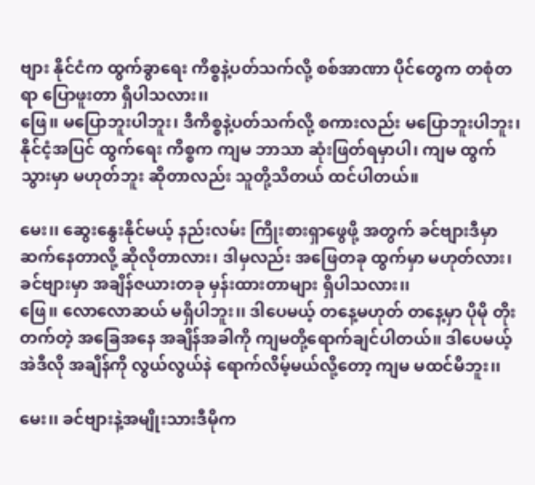ဗျား နိုင်ငံက ထွက်ခွာရေး ကိစ္စနဲ့ပတ်သက်လို့ စစ်အာဏာ ပိုင်တွေက တစုံတရာ ပြောဖူးတာ ရှိပါသလား၊၊
ဖြေ၊၊ မပြောဘူးပါဘူး၊ ဒီကိစ္စနဲ့ပတ်သက်လို့ စကားလည်း မပြောဘူးပါဘူး၊ နိုင်ငံ့အပြင် ထွက်ရေး ကိစ္စက ကျမ ဘာသာ ဆုံးဖြတ်ရမှာပါ၊ ကျမ ထွက်သွားမှာ မဟုတ်ဘူး ဆိုတာလည်း သူတို့သိတယ် ထင်ပါတယ်။

မေး၊၊ ဆွေးနွေးနိုင်မယ့် နည်းလမ်း ကြိုးစားရှာဖွေဖို့ အတွက် ခင်ဗျားဒီမှာ ဆက်နေတာလို့ ဆိုလိုတာလား၊ ဒါမှလည်း အဖြေတခု ထွက်မှာ မဟုတ်လား၊ ခင်ဗျားမှာ အချိန်ဇယားတခု မှန်းထားတာများ ရှိပါသလား၊၊
ဖြေ၊၊ လောလောဆယ် မရှိပါဘူး၊၊ ဒါပေမယ့် တနေ့မဟုတ် တနေ့မှာ ပိုမို တိုးတက်တဲ့ အခြေအနေ အချိန်အခါကို ကျမတို့ရောက်ချင်ပါတယ်၊၊ ဒါပေမယ့် အဲဒီလို အချိန်ကို လွယ်လွယ်နဲ ရောက်လိမ့်မယ်လို့တော့ ကျမ မထင်မိဘူး၊၊

မေး၊၊ ခင်ဗျားနဲ့အမျိုးသားဒီမိုက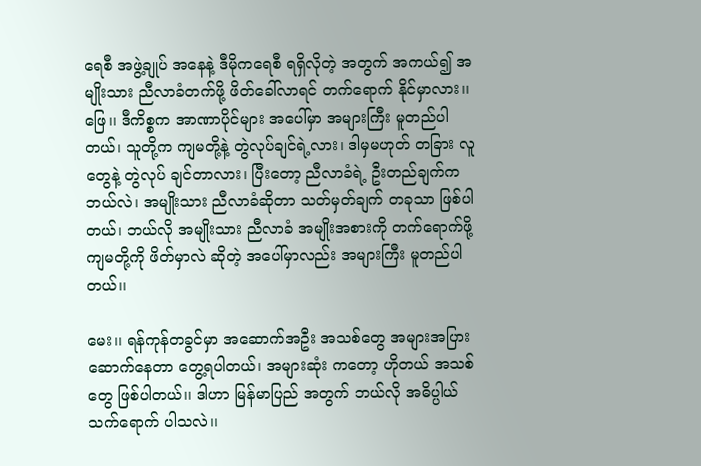ရေစီ အဖွဲ့ချုပ် အနေနဲ့ ဒီမိုကရေစီ ရရှိလိုတဲ့ အတွက် အကယ်၍ အမျိုးသား ညီလာခံတက်ဖို့ ဖိတ်ခေါ်လာရင် တက်ရောက် နိုင်မှာလား၊၊
ဖြေ၊၊ ဒီကိစ္စက အာဏာပိုင်များ အပေါ်မှာ အများကြီး မူတည်ပါတယ်၊ သူတို့က ကျမတို့နဲ့ တွဲလုပ်ချင်ရဲ့လား၊ ဒါမှမဟုတ် တခြား လူတွေနဲ့ တွဲလုပ် ချင်တာလား၊ ပြီးတော့ ညီလာခံရဲ့ ဦးတည်ချက်က ဘယ်လဲ၊ အမျိုးသား ညီလာခံဆိုတာ သတ်မှတ်ချက် တခုသာ ဖြစ်ပါတယ်၊ ဘယ်လို အမျိုးသား ညီလာခံ အမျိုးအစားကို တက်ရောက်ဖို့ ကျမတို့ကို ဖိတ်မှာလဲ ဆိုတဲ့ အပေါ်မှာလည်း အများကြီး မူတည်ပါတယ်၊၊

မေး၊၊ ရန်ကုန်တခွင်မှာ အဆောက်အဦး အသစ်တွေ အများအပြား ဆောက်နေတာ တွေ့ရပါတယ်၊ အများဆုံး ကတော့ ဟိုတယ် အသစ်တွေ ဖြစ်ပါတယ်၊၊ ဒါဟာ မြန်မာပြည် အတွက် ဘယ်လို အဓိပ္ပါယ် သက်ရောက် ပါသလဲ၊၊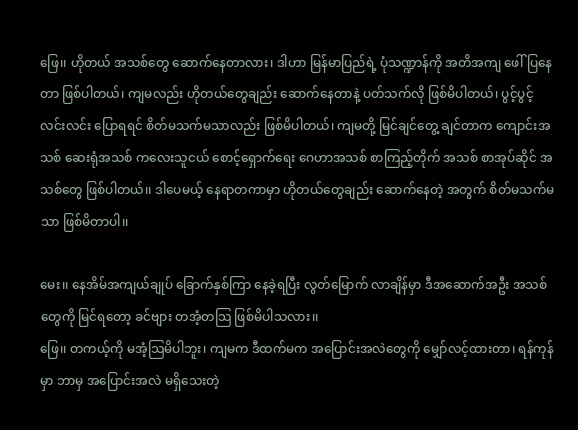ဖြေ၊၊ ဟိုတယ် အသစ်တွေ ဆောက်နေတာလား၊ ဒါဟာ မြန်မာပြည်ရဲ့ ပုံသဏ္ဍာန်ကို အတိအကျ ဖေါ်ပြနေတာ ဖြစ်ပါတယ်၊ ကျမလည်း ဟိုတယ်တွေချည်း ဆောက်နေတာနဲ့ ပတ်သက်လို ဖြစ်မိပါတယ်၊ ပွင့်ပွင့်လင်းလင်း ပြောရရင် စိတ်မသက်မသာလည်း ဖြစ်မိပါတယ်၊ ကျမတို့ မြင်ချင်တွေ့ ချင်တာက ကျောင်းအသစ် ဆေးရုံအသစ် ကလေးသူငယ် စောင့်ရှောက်ရေး ဂေဟာအသစ် စာကြည့်တိုက် အသစ် စာအုပ်ဆိုင် အသစ်တွေ ဖြစ်ပါတယ်၊၊ ဒါပေမယ့် နေရာတကာမှာ ဟိုတယ်တွေချည်း ဆောက်နေတဲ့ အတွက် စိတ်မသက်မသာ ဖြစ်မိတာပါ၊၊

မေး၊၊ နေအိမ်အကျယ်ချုပ် ခြောက်နှစ်ကြာ နေခဲ့ရပြီး လွတ်မြောက် လာချိန်မှာ ဒီအဆောက်အဦး အသစ်တွေကို မြင်ရတော့ ခင်ဗျား တအံ့တသြ ဖြစ်မိပါသလား၊၊
ဖြေ၊၊ တကယ့်ကို မအံ့သြမိပါဘူး၊ ကျမက ဒီထက်မက အပြောင်းအလဲတွေကို မျှော်လင့်ထားတာ၊ ရန်ကုန်မှာ ဘာမှ အပြောင်းအလဲ မရှိသေးတဲ့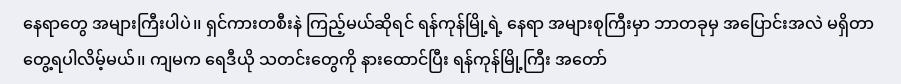နေရာတွေ အများကြီးပါပဲ၊၊ ရှင်ကားတစီးနဲ ကြည့်မယ်ဆိုရင် ရန်ကုန်မြို့ရဲ့ နေရာ အများစုကြီးမှာ ဘာတခုမှ အပြောင်းအလဲ မရှိတာ တွေ့ရပါလိမ့်မယ်၊၊ ကျမက ရေဒီယို သတင်းတွေကို နားထောင်ပြီး ရန်ကုန်မြို့ကြီး အတော်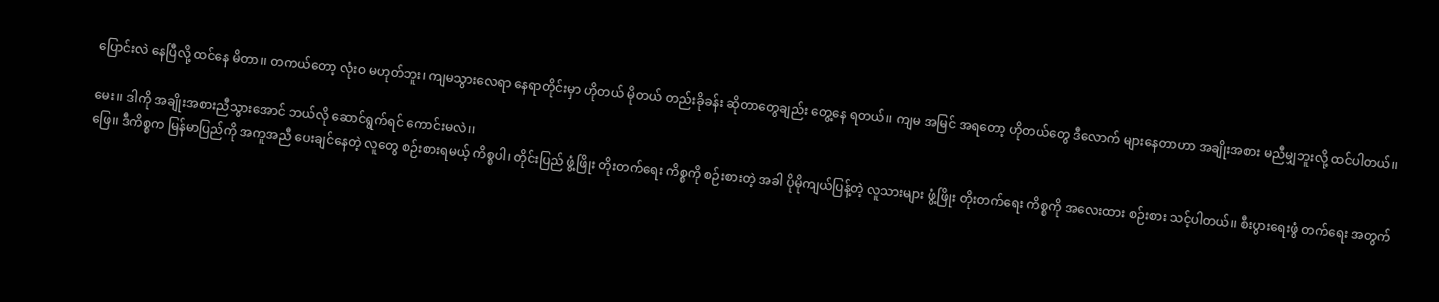ပြောင်းလဲ နေပြီလို့ ထင်နေ မိတာ၊၊ တကယ်တော့ လုံးဝ မဟုတ်ဘူး၊ ကျမသွားလေရာ နေရာတိုင်းမှာ ဟိုတယ် မိုတယ် တည်းခိုခန်း ဆိုတာတွေချည်း တွေ့နေ ရတယ်၊၊ ကျမ အမြင် အရတော့ ဟိုတယ်တွေ ဒီလောက် များနေတာဟာ အချိုးအစား မညီမျှဘူးလို့ ထင်ပါတယ်၊၊

မေး၊၊ ဒါကို အချိုးအစားညီသွားအောင် ဘယ်လို ဆောင်ရွက်ရင် ကောင်းမလဲ၊၊
ဖြေ၊၊ ဒီကိစ္စက မြန်မာပြည်ကို အကူအညီ ပေးချင်နေတဲ့ လူတွေ စဉ်းစားရမယ့် ကိစ္စပါ၊ တိုင်းပြည် ဖွံ့ဖြိုး တိုးတက်ရေး ကိစ္စကို စဉ်းစားတဲ့ အခါ ပိုမိုကျယ်ပြန့်တဲ့ လူသားများ ဖွံ့ဖြိုး တိုးတက်ရေး ကိစ္စကို အလေးထား စဉ်းစား သင့်ပါတယ်၊၊ စီးပွားရေးဖွံ တက်ရေး အတွက်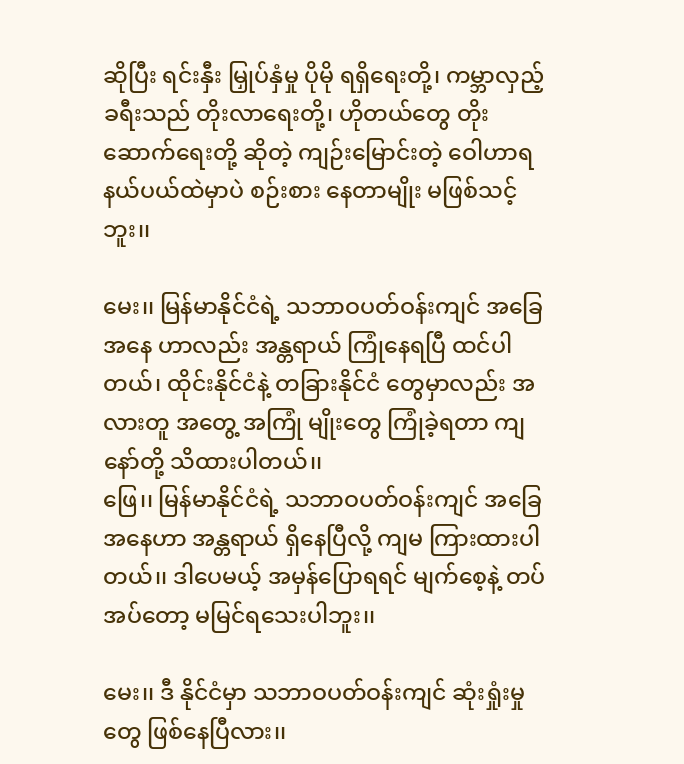ဆိုပြီး ရင်းနှီး မြှုပ်နှံမှု ပိုမို ရရှိရေးတို့၊ ကမ္ဘာလှည့် ခရီးသည် တိုးလာရေးတို့၊ ဟိုတယ်တွေ တိုးဆောက်ရေးတို့ ဆိုတဲ့ ကျဉ်းမြောင်းတဲ့ ဝေါဟာရ နယ်ပယ်ထဲမှာပဲ စဉ်းစား နေတာမျိုး မဖြစ်သင့်ဘူး၊၊

မေး၊၊ မြန်မာနိုင်ငံရဲ့ သဘာဝပတ်ဝန်းကျင် အခြေအနေ ဟာလည်း အန္တရာယ် ကြုံနေရပြီ ထင်ပါတယ်၊ ထိုင်းနိုင်ငံနဲ့ တခြားနိုင်ငံ တွေမှာလည်း အလားတူ အတွေ့ အကြုံ မျိုးတွေ ကြုံခဲ့ရတာ ကျနော်တို့ သိထားပါတယ်၊၊
ဖြေ၊၊ မြန်မာနိုင်ငံရဲ့ သဘာဝပတ်ဝန်းကျင် အခြေအနေဟာ အန္တရာယ် ရှိနေပြီလို့ ကျမ ကြားထားပါတယ်၊၊ ဒါပေမယ့် အမှန်ပြောရရင် မျက်စေ့နဲ့ တပ်အပ်တော့ မမြင်ရသေးပါဘူး၊၊

မေး၊၊ ဒီ နိုင်ငံမှာ သဘာဝပတ်ဝန်းကျင် ဆုံးရှုံးမှုတွေ ဖြစ်နေပြီလား၊၊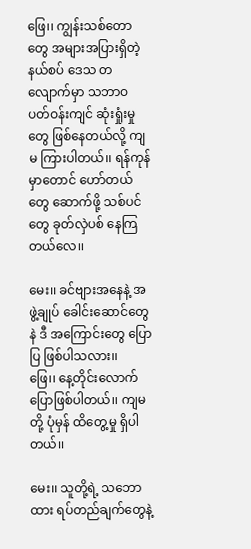ဖြေ၊၊ ကျွန်းသစ်တောတွေ အများအပြားရှိတဲ့ နယ်စပ် ဒေသ တလျောက်မှာ သဘာဝ ပတ်ဝန်းကျင် ဆုံးရှုံးမှုတွေ ဖြစ်နေတယ်လို့ ကျမ ကြားပါတယ်၊၊ ရန်ကုန်မှာတောင် ဟော်တယ်တွေ ဆောက်ဖို့ သစ်ပင်တွေ ခုတ်လှဲပစ် နေကြတယ်လေ၊၊

မေး၊၊ ခင်ဗျားအနေနဲ့ အဖွဲ့ချုပ် ခေါင်းဆောင်တွေနဲ ဒီ အကြောင်းတွေ ပြောပြ ဖြစ်ပါသလား၊၊
ဖြေ၊၊ နေ့တိုင်းလောက် ပြောဖြစ်ပါတယ်၊၊ ကျမတို့ ပုံမှန် ထိတွေ့မှု ရှိပါတယ်၊၊

မေး၊၊ သူတို့ရဲ့ သဘောထား ရပ်တည်ချက်တွေနဲ့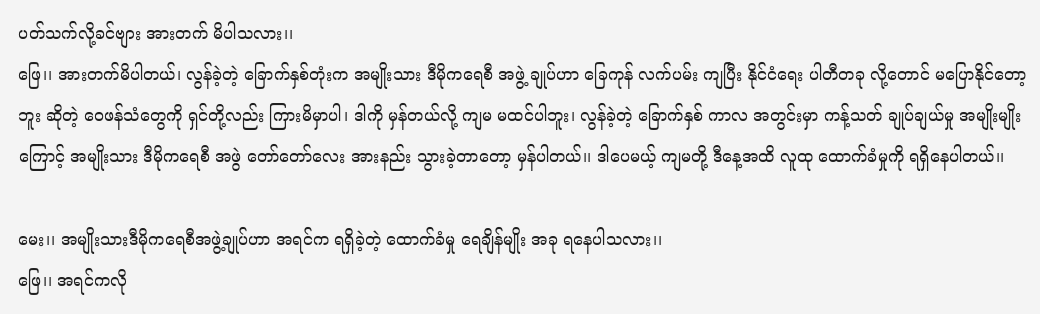ပတ်သက်လို့ခင်ဗျား အားတက် မိပါသလား၊၊
ဖြေ၊၊ အားတက်မိပါတယ်၊ လွန်ခဲ့တဲ့ ခြောက်နှစ်တုံးက အမျိုးသား ဒီမိုကရေစီ အဖွဲ့ ချုပ်ဟာ ခြေကုန် လက်ပမ်း ကျပြီး နိုင်ငံရေး ပါတီတခု လို့တောင် မပြောနိုင်တော့ဘူး ဆိုတဲ့ ဝေဖန်သံတွေကို ရှင်တို့လည်း ကြားမိမှာပါ၊ ဒါကို မှန်တယ်လို့ ကျမ မထင်ပါဘူး၊ လွန်ခဲ့တဲ့ ခြောက်နှစ် ကာလ အတွင်းမှာ ကန့်သတ် ချုပ်ချယ်မှု အမျိုးမျိုးကြောင့် အမျိုးသား ဒီမိုကရေစီ အဖွဲ တော်တော်လေး အားနည်း သွားခဲ့တာတော့ မှန်ပါတယ်၊၊ ဒါပေမယ့် ကျမတို့ ဒီနေ့အထိ လူထု ထောက်ခံမှုကို ရရှိနေပါတယ်၊၊

မေး၊၊ အမျိုးသားဒီမိုကရေစီအဖွဲ့ချုပ်ဟာ အရင်က ရရှိခဲ့တဲ့ ထောက်ခံမှု ရေချိန်မျိုး အခု ရနေပါသလား၊၊
ဖြေ၊၊ အရင်ကလို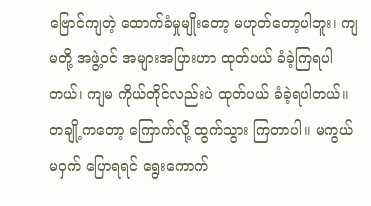ဗြောင်ကျတဲ့ ထောက်ခံမှုမျိုးတော့ မဟုတ်တော့ပါဘူး၊ ကျမတို့ အဖွဲ့ဝင် အများအပြားဟာ ထုတ်ပယ် ခံခဲ့ကြရပါတယ်၊ ကျမ ကိုယ်တိုင်လည်းပဲ ထုတ်ပယ် ခံခဲ့ရပါတယ်၊၊ တချို့ကတော့ ကြောက်လို့ ထွက်သွား ကြတာပါ၊၊ မကွယ်မဝှက် ပြောရရင် ရွေးကောက်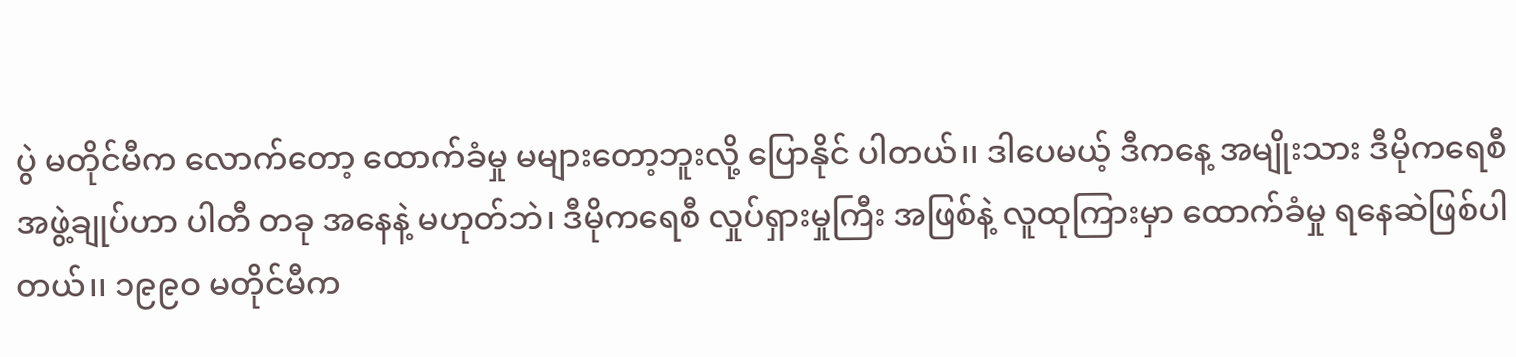ပွဲ မတိုင်မီက လောက်တော့ ထောက်ခံမှု မများတော့ဘူးလို့ ပြောနိုင် ပါတယ်၊၊ ဒါပေမယ့် ဒီကနေ့ အမျိုးသား ဒီမိုကရေစီ အဖွဲ့ချုပ်ဟာ ပါတီ တခု အနေနဲ့ မဟုတ်ဘဲ၊ ဒီမိုကရေစီ လှုပ်ရှားမှုကြီး အဖြစ်နဲ့ လူထုကြားမှာ ထောက်ခံမှု ရနေဆဲဖြစ်ပါတယ်၊၊ ၁၉၉ဝ မတိုင်မီက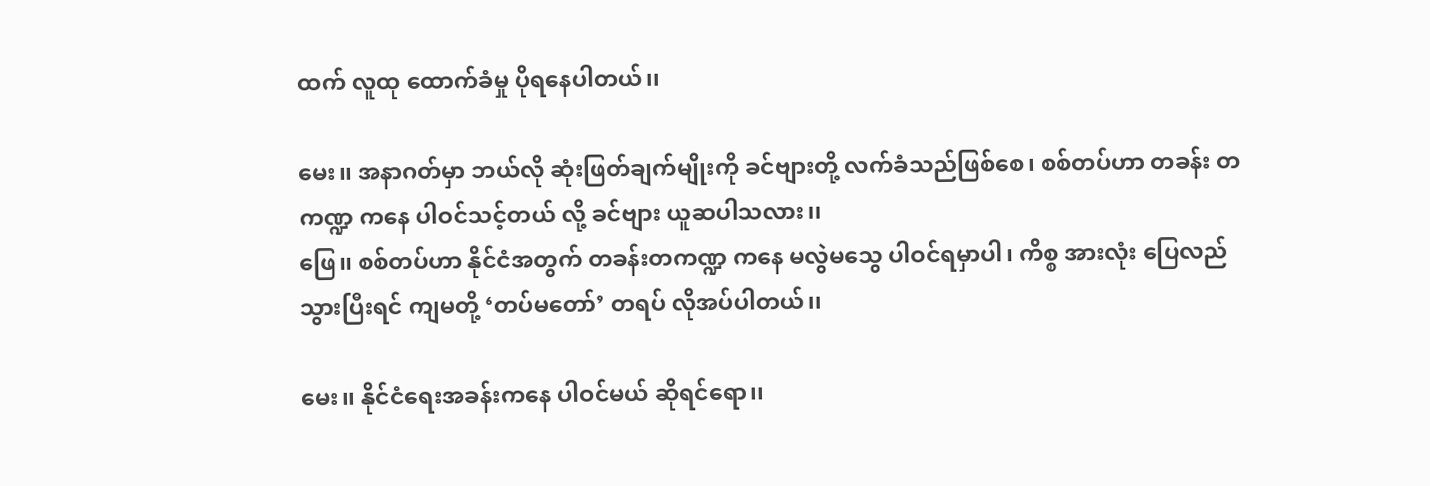ထက် လူထု ထောက်ခံမှု ပိုရနေပါတယ်၊၊

မေး၊၊ အနာဂတ်မှာ ဘယ်လို ဆုံးဖြတ်ချက်မျိုးကို ခင်ဗျားတို့ လက်ခံသည်ဖြစ်စေ၊ စစ်တပ်ဟာ တခန်း တကဏ္ဍ ကနေ ပါဝင်သင့်တယ် လို့ ခင်ဗျား ယူဆပါသလား၊၊
ဖြေ၊၊ စစ်တပ်ဟာ နိုင်ငံအတွက် တခန်းတကဏ္ဍ ကနေ မလွဲမသွေ ပါဝင်ရမှာပါ၊ ကိစ္စ အားလုံး ပြေလည် သွားပြီးရင် ကျမတို့ ‘တပ်မတော်’ တရပ် လိုအပ်ပါတယ်၊၊

မေး၊၊ နိုင်ငံရေးအခန်းကနေ ပါဝင်မယ် ဆိုရင်ရော၊၊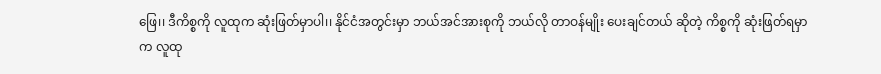ဖြေ၊၊ ဒီကိစ္စကို လူထုက ဆုံးဖြတ်မှာပါ၊၊ နိုင်ငံအတွင်းမှာ ဘယ်အင်အားစုကို ဘယ်လို တာဝန်မျိုး ပေးချင်တယ် ဆိုတဲ့ ကိစ္စကို ဆုံးဖြတ်ရမှာက လူထု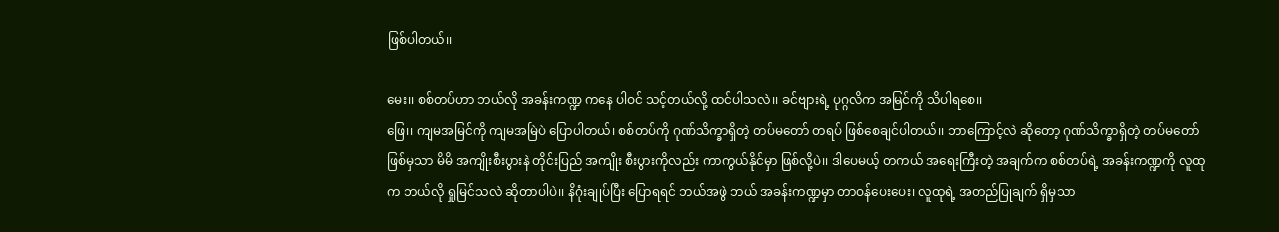ဖြစ်ပါတယ်၊၊

မေး၊၊ စစ်တပ်ဟာ ဘယ်လို အခန်းကဏ္ဍ ကနေ ပါဝင် သင့်တယ်လို့ ထင်ပါသလဲ၊၊ ခင်ဗျားရဲ့ ပုဂ္ဂလိက အမြင်ကို သိပါရစေ၊၊
ဖြေ၊၊ ကျမအမြင်ကို ကျမအမြဲပဲ ပြောပါတယ်၊ စစ်တပ်ကို ဂုဏ်သိက္ခာရှိတဲ့ တပ်မတော် တရပ် ဖြစ်စေချင်ပါတယ်၊၊ ဘာကြောင့်လဲ ဆိုတော့ ဂုဏ်သိက္ခာရှိတဲ့ တပ်မတော် ဖြစ်မှသာ မိမိ အကျိုးစီးပွားနဲ တိုင်းပြည် အကျိုး စီးပွားကိုလည်း ကာကွယ်နိုင်မှာ ဖြစ်လို့ပဲ၊၊ ဒါပေမယ့် တကယ် အရေးကြီးတဲ့ အချက်က စစ်တပ်ရဲ့ အခန်းကဏ္ဍကို လူထုက ဘယ်လို ရှုမြင်သလဲ ဆိုတာပါပဲ၊၊ နိဂုံးချုပ်ပြီး ပြောရရင် ဘယ်အဖွဲ ဘယ် အခန်းကဏ္ဍမှာ တာဝန်ပေးပေး၊ လူထုရဲ့ အတည်ပြုချက် ရှိမှသာ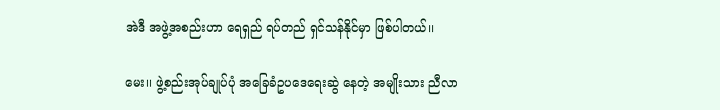အဲဒီ အဖွဲ့အစည်းဟာ ရေရှည် ရပ်တည် ရှင်သန်နိုင်မှာ ဖြစ်ပါတယ်၊၊

မေး၊၊ ဖွဲ့စည်းအုပ်ချုပ်ပုံ အခြေခံဥပဒေရေးဆွဲ နေတဲ့ အမျိုးသား ညီလာ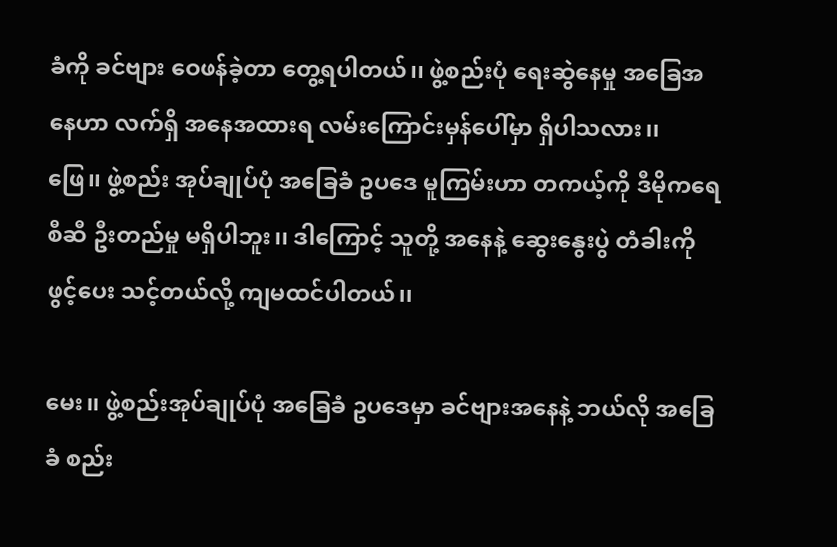ခံကို ခင်ဗျား ဝေဖန်ခဲ့တာ တွေ့ရပါတယ်၊၊ ဖွဲ့စည်းပုံ ရေးဆွဲနေမှု အခြေအနေဟာ လက်ရှိ အနေအထားရ လမ်းကြောင်းမှန်ပေါ်မှာ ရှိပါသလား၊၊
ဖြေ၊၊ ဖွဲ့စည်း အုပ်ချုပ်ပုံ အခြေခံ ဥပဒေ မူကြမ်းဟာ တကယ့်ကို ဒီမိုကရေစီဆီ ဦးတည်မှု မရှိပါဘူး၊၊ ဒါကြောင့် သူတို့ အနေနဲ့ ဆွေးနွေးပွဲ တံခါးကို ဖွင့်ပေး သင့်တယ်လို့ ကျမထင်ပါတယ်၊၊

မေး၊၊ ဖွဲ့စည်းအုပ်ချုပ်ပုံ အခြေခံ ဥပဒေမှာ ခင်ဗျားအနေနဲ့ ဘယ်လို အခြေခံ စည်း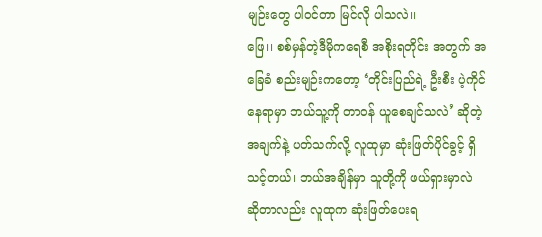မျဉ်းတွေ ပါဝင်တာ မြင်လို ပါသလဲ၊၊
ဖြေ၊၊ စစ်မှန်တဲ့ဒီမိုကရေစီ အစိုးရတိုင်း အတွက် အခြေခံ စည်းမျဉ်းကတော့ ‘တိုင်းပြည်ရဲ့ ဦးစီး ပဲ့ကိုင် နေရာမှာ ဘယ်သူ့ကို တာဝန် ယူစေချင်သလဲ’ ဆိုတဲ့ အချက်နဲ့ ပတ်သက်လို့ လူထုမှာ ဆုံးဖြတ်ပိုင်ခွင့် ရှိသင့်တယ်၊ ဘယ်အချိန်မှာ သူတို့ကို ဖယ်ရှားမှာလဲ ဆိုတာလည်း လူထုက ဆုံးဖြတ်ပေးရ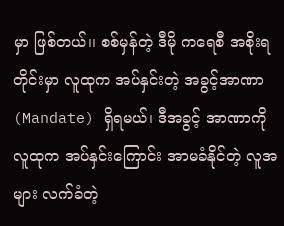မှာ ဖြစ်တယ်၊၊ စစ်မှန်တဲ့ ဒီမို ကရေစီ အစိုးရ တိုင်းမှာ လူထုက အပ်နှင်းတဲ့ အခွင့်အာဏာ (Mandate) ရှိရမယ်၊ ဒီအခွင့် အာဏာကို လူထုက အပ်နှင်းကြောင်း အာမခံနိုင်တဲ့ လူအများ လက်ခံတဲ့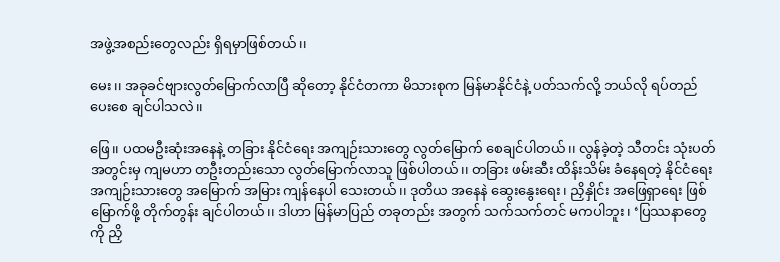အဖွဲ့အစည်းတွေလည်း ရှိရမှာဖြစ်တယ်၊၊

မေး၊၊ အခုခင်ဗျားလွတ်မြောက်လာပြီ ဆိုတော့ နိုင်ငံတကာ မိသားစုက မြန်မာနိုင်ငံနဲ့ ပတ်သက်လို့ ဘယ်လို ရပ်တည် ပေးစေ ချင်ပါသလဲ၊၊

ဖြေ၊၊ ပထမဦးဆုံးအနေနဲ့ တခြား နိုင်ငံရေး အကျဉ်းသားတွေ လွတ်မြောက် စေချင်ပါတယ်၊၊ လွန်ခဲ့တဲ့ သီတင်း သုံးပတ်အတွင်းမှ ကျမဟာ တဦးတည်းသော လွတ်မြောက်လာသူ ဖြစ်ပါတယ်၊၊ တခြား ဖမ်းဆီး ထိန်းသိမ်း ခံနေရတဲ့ နိုင်ငံရေး အကျဉ်းသားတွေ အမြောက် အမြား ကျန်နေပါ သေးတယ်၊၊ ဒုတိယ အနေနဲ ဆွေးနွေးရေး၊ ညှိနှိုင်း အဖြေရှာရေး ဖြစ်မြောက်ဖို့ တိုက်တွန်း ချင်ပါတယ်၊၊ ဒါဟာ မြန်မာပြည် တခုတည်း အတွက် သက်သက်တင် မကပါဘူး၊ ‘ပြဿနာတွေကို ညှိ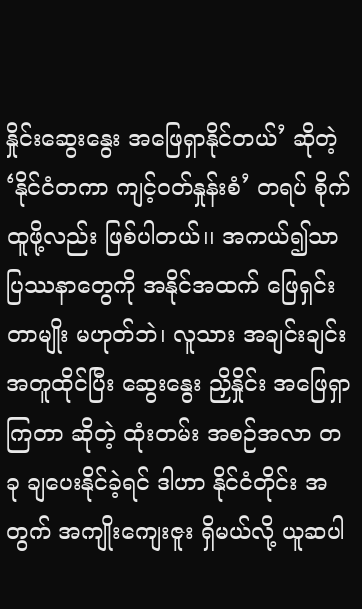နှိုင်းဆွေးနွေး အဖြေရှာနိုင်တယ်’ ဆိုတဲ့ ‘နိုင်ငံတကာ ကျင့်ဝတ်နှုန်းစံ’ တရပ် စိုက်ထူဖို့လည်း ဖြစ်ပါတယ်၊၊ အကယ်၍သာ ပြဿနာတွေကို အနိုင်အထက် ဖြေရှင်းတာမျိုး မဟုတ်ဘဲ၊ လူသား အချင်းချင်း အတူထိုင်ပြီး ဆွေးနွေး ညှိနှိုင်း အဖြေရှာကြတာ ဆိုတဲ့ ထုံးတမ်း အစဉ်အလာ တခု ချပေးနိုင်ခဲ့ရင် ဒါဟာ နိုင်ငံတိုင်း အတွက် အကျိုးကျေးဇူး ရှိမယ်လို့ ယူဆပါ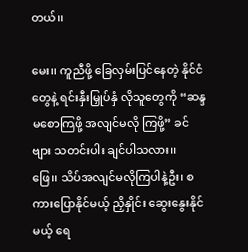တယ်၊၊

မေး၊၊ ကူညီဖို့ ခြေလှမ်းပြင်နေတဲ့ နိုင်ငံတွေနဲ့ ရင်းနှီးမြှုပ်နှံ လိုသူတွေကို “ဆန္ဒမစောကြဖို့ အလျင်မလို ကြဖို့” ခင်ဗျား သတင်းပါး ချင်ပါသလား၊၊
ဖြေ၊၊ သိပ်အလျင်မလိုကြပါနဲ့ဦး၊ စကားပြောနိုင်မယ့် ညှိနှိုင်း ဆွေးနွေးနိုင်မယ့် ရေ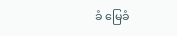ခံ မြေခံ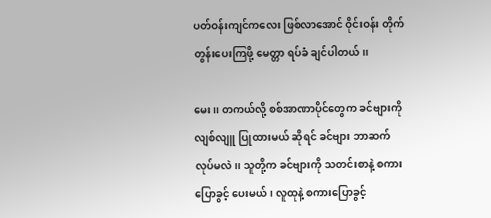ပတ်ဝန်းကျင်ကလေး ဖြစ်လာအောင် ဝိုင်းဝန်း တိုက်တွန်းပေးကြဖို့ မေတ္တာ ရပ်ခံ ချင်ပါတယ်၊၊

မေး၊၊ တကယ်လို့ စစ်အာဏာပိုင်တွေက ခင်ဗျားကို လျစ်လျူ ပြုထားမယ် ဆိုရင် ခင်ဗျား ဘာဆက်လုပ်မလဲ၊၊ သူတို့က ခင်ဗျားကို သတင်းစာနဲ့ စကားပြောခွင့် ပေးမယ်၊ လူထုနဲ့ စကားပြောခွင့်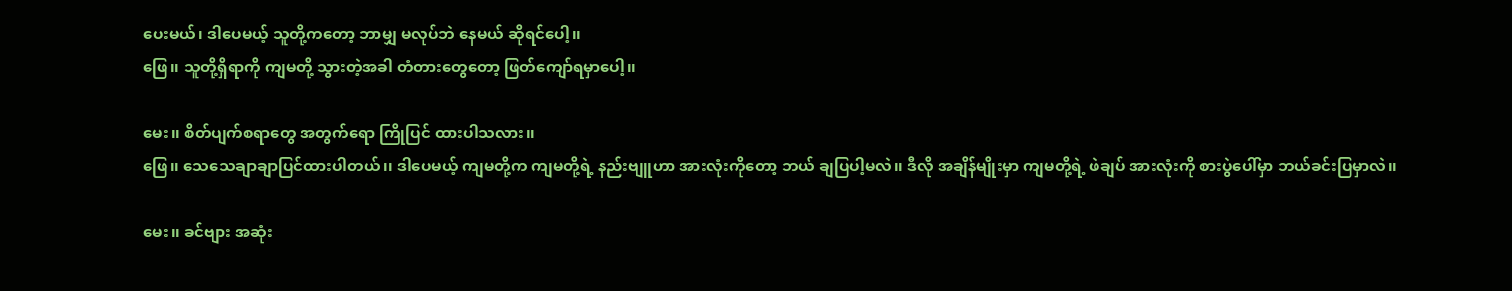ပေးမယ်၊ ဒါပေမယ့် သူတို့ကတော့ ဘာမျှ မလုပ်ဘဲ နေမယ် ဆိုရင်ပေါ့၊၊
ဖြေ၊၊ သူတို့ရှိရာကို ကျမတို့ သွားတဲ့အခါ တံတားတွေတော့ ဖြတ်ကျော်ရမှာပေါ့၊၊

မေး၊၊ စိတ်ပျက်စရာတွေ အတွက်ရော ကြိုပြင် ထားပါသလား၊၊
ဖြေ၊၊ သေသေချာချာပြင်ထားပါတယ်၊၊ ဒါပေမယ့် ကျမတို့က ကျမတို့ရဲ့ နည်းဗျူဟာ အားလုံးကိုတော့ ဘယ် ချပြပါ့မလဲ၊၊ ဒီလို အချိန်မျိုးမှာ ကျမတို့ရဲ့ ဖဲချပ် အားလုံးကို စားပွဲပေါ်မှာ ဘယ်ခင်းပြမှာလဲ၊၊

မေး၊၊ ခင်ဗျား အဆုံး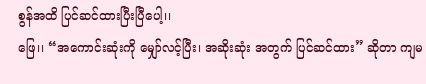စွန်အထိ ပြင်ဆင်ထားပြီးပြီပေါ့၊၊
ဖြေ၊၊ “အကောင်းဆုံးကို မျှော်လင့်ပြီး၊ အဆိုးဆုံး အတွက် ပြင်ဆင်ထား” ဆိုတာ ကျမ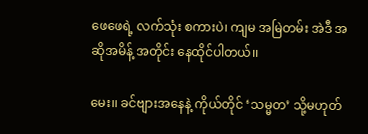ဖေဖေရဲ့ လက်သုံး စကားပဲ၊ ကျမ အမြဲတမ်း အဲဒီ အဆိုအမိန့် အတိုင်း နေထိုင်ပါတယ်၊၊

မေး၊၊ ခင်ဗျားအနေနဲ့ ကိုယ်တိုင် ‘သမ္မတ’ သို့မဟုတ်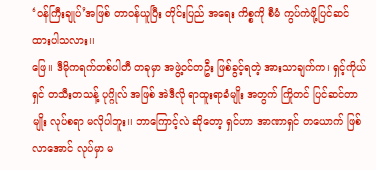‘ဝန်ကြီးချုပ်’အဖြစ် တာဝန်ယူပြီး တိုင်းပြည် အရေး ကိစ္စကို စီမံ ကွပ်ကဲဖို့ပြင်ဆင် ထားပါသလား၊၊
ဖြေ၊၊ ဒီမိုကရက်တစ်ပါတီ တခုမှာ အဖွဲ့ဝင်တဦး ဖြစ်ခွင့်ရတဲ့ အားသာချက်က၊ ရှင့်ကိုယ်ရှင် တသီးတသန့် ပုဂ္ဂိုလ် အဖြစ် အဲဒီလို ရာထူးရာခံမျိုး အတွက် ကြိုတင် ပြင်ဆင်တာမျိုး လုပ်စရာ မလိုပါဘူး၊၊ ဘာကြောင့်လဲ ဆိုတော့ ရှင်ဟာ အာဏာရှင် တယောက် ဖြစ်လာအောင် လုပ်မှာ မ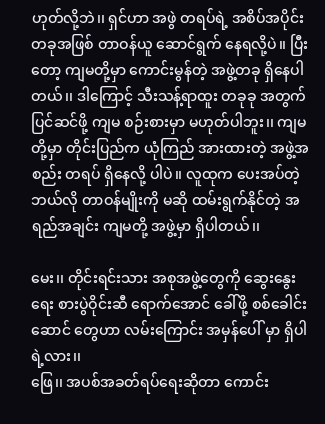ဟုတ်လို့ဘဲ၊၊ ရှင်ဟာ အဖွဲ တရပ်ရဲ့ အစိပ်အပိုင်း တခုအဖြစ် တာဝန်ယူ ဆောင်ရွက် နေရလို့ပဲ၊၊ ပြီးတော့ ကျမတို့မှာ ကောင်းမွန်တဲ့ အဖွဲ့တခု ရှိနေပါတယ်၊၊ ဒါကြောင့် သီးသန့်ရာထူး တခုခု အတွက် ပြင်ဆင်ဖို့ ကျမ စဉ်းစားမှာ မဟုတ်ပါဘူး၊၊ ကျမတို့မှာ တိုင်းပြည်က ယုံကြည် အားထားတဲ့ အဖွဲ့အစည်း တရပ် ရှိနေလို့ ပါပဲ၊၊ လူထုက ပေးအပ်တဲ့ ဘယ်လို တာဝန်မျိုးကို မဆို ထမ်းရွက်နိုင်တဲ့ အရည်အချင်း ကျမတို့ အဖွဲ့မှာ ရှိပါတယ်၊၊

မေး၊၊ တိုင်းရင်းသား အစုအဖွဲ့တွေကို ဆွေးနွေးရေး စားပွဲဝိုင်းဆီ ရောက်အောင် ခေါ်ဖို့ စစ်ခေါင်းဆောင် တွေဟာ လမ်းကြောင်း အမှန်ပေါ် မှာ ရှိပါရဲ့လား၊၊
ဖြေ၊၊ အပစ်အခတ်ရပ်ရေးဆိုတာ ကောင်း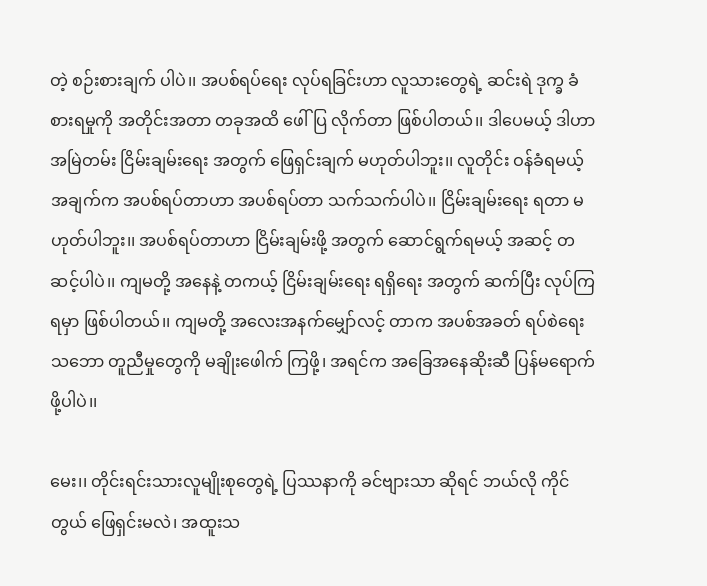တဲ့ စဉ်းစားချက် ပါပဲ၊၊ အပစ်ရပ်ရေး လုပ်ရခြင်းဟာ လူသားတွေရဲ့ ဆင်းရဲ ဒုက္ခ ခံစားရမှုကို အတိုင်းအတာ တခုအထိ ဖေါ်ပြ လိုက်တာ ဖြစ်ပါတယ်၊၊ ဒါပေမယ့် ဒါဟာ အမြဲတမ်း ငြိမ်းချမ်းရေး အတွက် ဖြေရှင်းချက် မဟုတ်ပါဘူး၊၊ လူတိုင်း ဝန်ခံရမယ့် အချက်က အပစ်ရပ်တာဟာ အပစ်ရပ်တာ သက်သက်ပါပဲ၊၊ ငြိမ်းချမ်းရေး ရတာ မဟုတ်ပါဘူး၊၊ အပစ်ရပ်တာဟာ ငြိမ်းချမ်းဖို့ အတွက် ဆောင်ရွက်ရမယ့် အဆင့် တဆင့်ပါပဲ၊၊ ကျမတို့ အနေနဲ့ တကယ့် ငြိမ်းချမ်းရေး ရရှိရေး အတွက် ဆက်ပြီး လုပ်ကြရမှာ ဖြစ်ပါတယ်၊၊ ကျမတို့ အလေးအနက်မျှော်လင့် တာက အပစ်အခတ် ရပ်စဲရေး သဘော တူညီမှုတွေကို မချိုးဖေါက် ကြဖို့၊ အရင်က အခြေအနေဆိုးဆီ ပြန်မရောက်ဖို့ပါပဲ၊၊

မေး၊၊ တိုင်းရင်းသားလူမျိုးစုတွေရဲ့ ပြဿနာကို ခင်ဗျားသာ ဆိုရင် ဘယ်လို ကိုင်တွယ် ဖြေရှင်းမလဲ၊ အထူးသ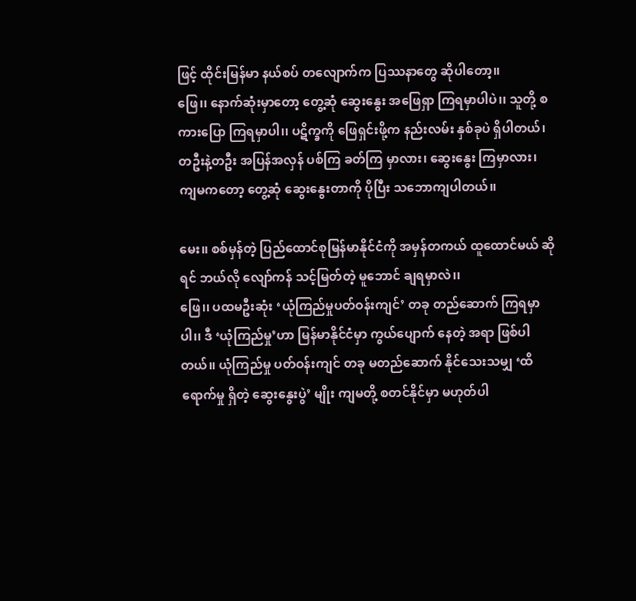ဖြင့် ထိုင်းမြန်မာ နယ်စပ် တလျောက်က ပြဿနာတွေ ဆိုပါတော့၊၊
ဖြေ၊၊ နောက်ဆုံးမှာတော့ တွေ့ဆုံ ဆွေးနွေး အဖြေရှာ ကြရမှာပါပဲ၊၊ သူတို့ စကားပြော ကြရမှာပါ၊၊ ပဋိက္ခကို ဖြေရှင်းဖို့က နည်းလမ်း နှစ်ခုပဲ ရှိပါတယ်၊ တဦးနဲ့တဦး အပြန်အလှန် ပစ်ကြ ခတ်ကြ မှာလား၊ ဆွေးနွေး ကြမှာလား၊ ကျမကတော့ တွေ့ဆုံ ဆွေးနွေးတာကို ပိုပြီး သဘောကျပါတယ်၊၊

မေး၊၊ စစ်မှန်တဲ့ ပြည်ထောင်စုမြန်မာနိုင်ငံကို အမှန်တကယ် ထူထောင်မယ် ဆိုရင် ဘယ်လို လျော်ကန် သင့်မြတ်တဲ့ မူဘောင် ချရမှာလဲ၊၊
ဖြေ၊၊ ပထမဦးဆုံး ‘ယုံကြည်မှုပတ်ဝန်းကျင်’ တခု တည်ဆောက် ကြရမှာပါ၊၊ ဒီ ‘ယုံကြည်မှု’ဟာ မြန်မာနိုင်ငံမှာ ကွယ်ပျောက် နေတဲ့ အရာ ဖြစ်ပါတယ်၊၊ ယုံကြည်မှု ပတ်ဝန်းကျင် တခု မတည်ဆောက် နိုင်သေးသမျှ ‘ထိရောက်မှု ရှိတဲ့ ဆွေးနွေးပွဲ’ မျိုး ကျမတို့ စတင်နိုင်မှာ မဟုတ်ပါ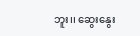ဘူး၊၊ ဆွေးနွေး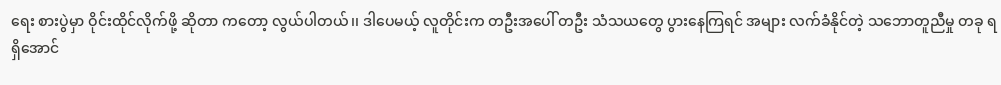ရေး စားပွဲမှာ ဝိုင်းထိုင်လိုက်ဖို့ ဆိုတာ ကတော့ လွယ်ပါတယ်၊၊ ဒါပေမယ့် လူတိုင်းက တဦးအပေါ် တဦး သံသယတွေ ပွားနေကြရင် အများ လက်ခံနိုင်တဲ့ သဘောတူညီမှု တခု ရရှိအောင်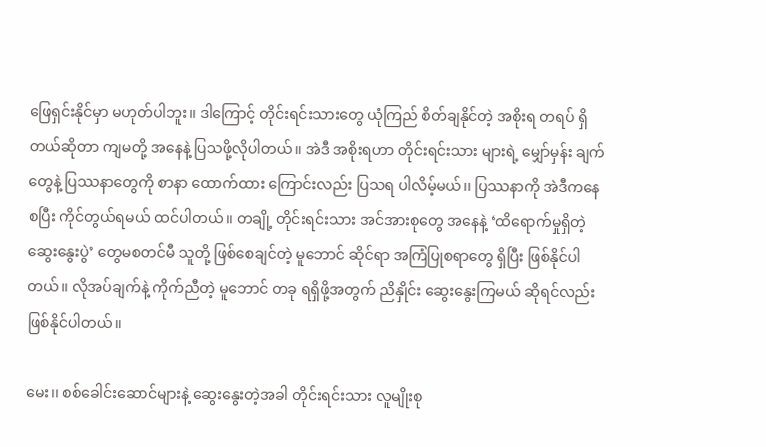ဖြေရှင်းနိုင်မှာ မဟုတ်ပါဘူး၊၊ ဒါကြောင့် တိုင်းရင်းသားတွေ ယုံကြည် စိတ်ချနိုင်တဲ့ အစိုးရ တရပ် ရှိတယ်ဆိုတာ ကျမတို့ အနေနဲ့ ပြသဖို့လိုပါတယ်၊၊ အဲဒီ အစိုးရဟာ တိုင်းရင်းသား များရဲ့ မျှော်မှန်း ချက်တွေနဲ့ ပြဿနာတွေကို စာနာ ထောက်ထား ကြောင်းလည်း ပြသရ ပါလိမ့်မယ်၊၊ ပြဿနာကို အဲဒီကနေ စပြီး ကိုင်တွယ်ရမယ် ထင်ပါတယ်၊၊ တချို့ တိုင်းရင်းသား အင်အားစုတွေ အနေနဲ့ ‘ထိရောက်မှုရှိတဲ့ ဆွေးနွေးပွဲ’ တွေမစတင်မီ သူတို့ ဖြစ်စေချင်တဲ့ မူဘောင် ဆိုင်ရာ အကြံပြုစရာတွေ ရှိပြီး ဖြစ်နိုင်ပါတယ်၊၊ လိုအပ်ချက်နဲ့ ကိုက်ညီတဲ့ မူဘောင် တခု ရရှိဖို့အတွက် ညိနှိုင်း ဆွေးနွေးကြမယ် ဆိုရင်လည်း ဖြစ်နိုင်ပါတယ်၊၊

မေး၊၊ စစ်ခေါင်းဆောင်များနဲ့ ဆွေးနွေးတဲ့အခါ တိုင်းရင်းသား လူမျိုးစု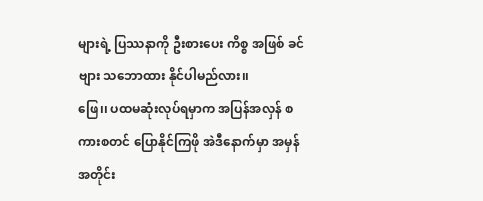များရဲ့ ပြဿနာကို ဦးစားပေး ကိစ္စ အဖြစ် ခင်ဗျား သဘောထား နိုင်ပါမည်လား၊၊
ဖြေ၊၊ ပထမဆုံးလုပ်ရမှာက အပြန်အလှန် စကားစတင် ပြောနိုင်ကြဖို အဲဒီနောက်မှာ အမှန်အတိုင်း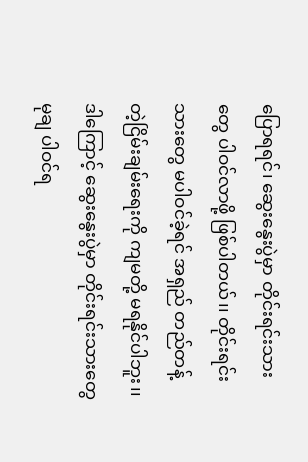ပြောရရင်၊ ဆွေးနွေးပွဲမှာ တိုင်းရင်းသားတွေ ပါဝင်လာဖို့ ဖြစ်ပါတယ်၊၊ တိုင်းရင်းသားတွေ မပါဝင်ခဲ့ရင် အရှည် တည်တန့် တဲ့ငြိမ်းချမ်းရေးကို ကျမတို့ မရနိုင်ပါဘူး၊၊ ဒါကြောင့် ဆွေးနွေးပွဲမှာ တိုင်းရင်းသားတွေ မုချ ပါဝင်ရ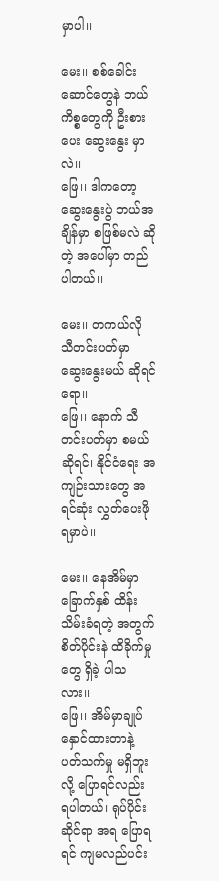မှာပါ၊၊

မေး၊၊ စစ်ခေါင်းဆောင်တွေနဲ ဘယ် ကိစ္စတွေကို ဦးစားပေး ဆွေးနွေး မှာလဲ၊၊
ဖြေ၊၊ ဒါကတော့ ဆွေးနွေးပွဲ ဘယ်အချိန်မှာ စဖြစ်မလဲ ဆိုတဲ့ အပေါ်မှာ တည်ပါတယ်၊၊

မေး၊၊ တကယ်လို သီတင်းပတ်မှာ ဆွေးနွေးမယ် ဆိုရင်ရော၊၊
ဖြေ၊၊ နောက် သီတင်းပတ်မှာ စမယ်ဆိုရင်၊ နိုင်ငံရေး အကျဉ်းသားတွေ အရင်ဆုံး လွှတ်ပေးဖို ရမှာပဲ၊၊

မေး၊၊ နေအိမ်မှာ ခြောက်နှစ် ထိန်းသိမ်းခံရတဲ့ အတွက် စိတ်ပိုင်းနဲ ထိခိုက်မှုတွေ ရှိခဲ့ ပါသလား၊၊
ဖြေ၊၊ အိမ်မှာချုပ်နှောင်ထားတာနဲ့ ပတ်သက်မှု မရှိဘူးလို့ ပြောရင်လည်း ရပါတယ်၊ ရုပ်ပိုင်းဆိုင်ရာ အရ ပြောရရင် ကျမလည်ပင်း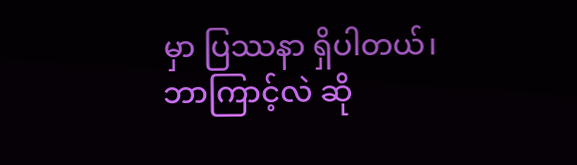မှာ ပြဿနာ ရှိပါတယ်၊ ဘာကြာင့်လဲ ဆို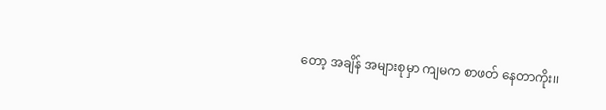တော့ အချိန် အများစုမှာ ကျမက စာဖတ် နေတာကိုး၊၊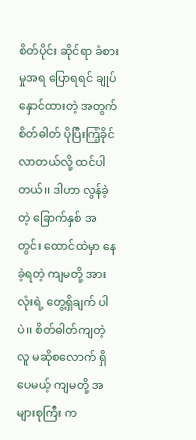စိတ်ပိုင်း ဆိုင်ရာ ခံစားမှုအရ ပြောရရင် ချုပ်နှောင်ထားတဲ့ အတွက် စိတ်ဓါတ် ပိုပြီးကြံ့ခိုင် လာတယ်လို့ ထင်ပါတယ်၊၊ ဒါဟာ လွန်ခဲ့တဲ့ ခြောက်နှစ် အတွင်း ထောင်ထဲမှာ နေခဲ့ရတဲ့ ကျမတို့ အားလုံးရဲ့ တွေ့ရှိချက် ပါပဲ၊၊ စိတ်ဓါတ်ကျတဲ့လူ မဆိုစလောက် ရှိပေမယ့် ကျမတို့ အများစုကြီး က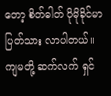တော့ စိတ်ဓါတ် ပိုမိုခိုင်မာ ပြတ်သား လာပါတယ်၊၊ ကျမတို့ ဆက်လက် ရှင်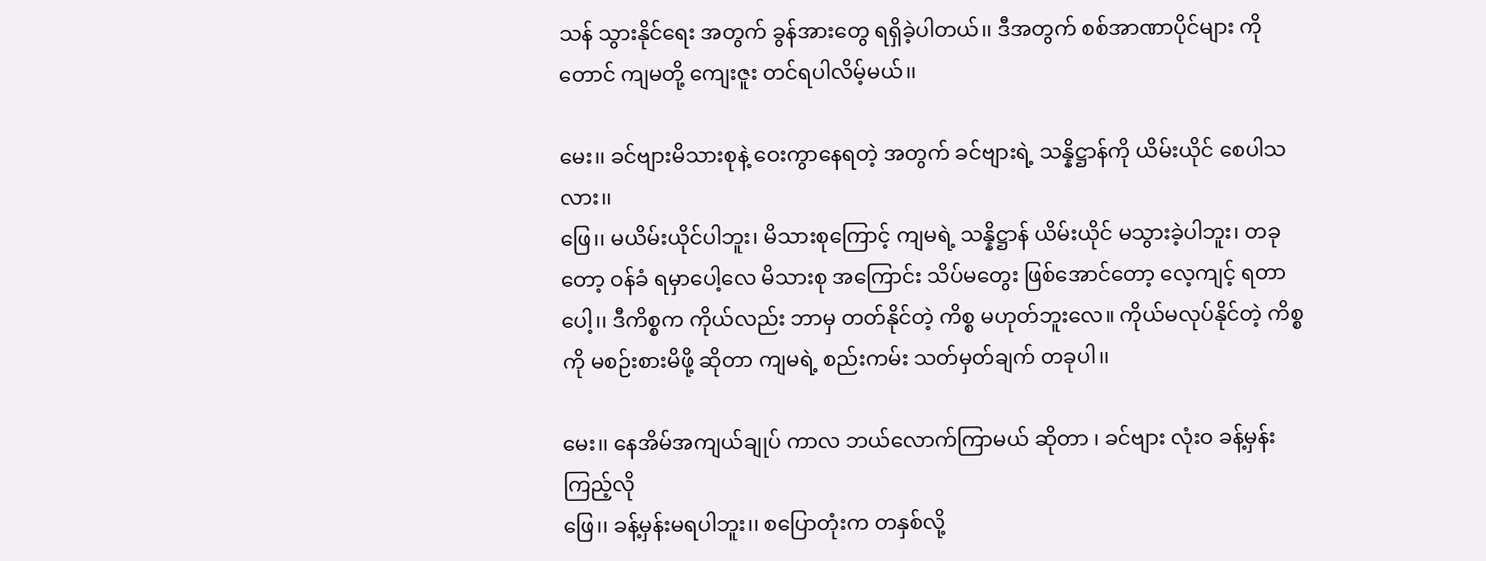သန် သွားနိုင်ရေး အတွက် ခွန်အားတွေ ရရှိခဲ့ပါတယ်၊၊ ဒီအတွက် စစ်အာဏာပိုင်များ ကိုတောင် ကျမတို့ ကျေးဇူး တင်ရပါလိမ့်မယ်၊၊

မေး၊၊ ခင်ဗျားမိသားစုနဲ့ ဝေးကွာနေရတဲ့ အတွက် ခင်ဗျားရဲ့ သန္နိဋ္ဌာန်ကို ယိမ်းယိုင် စေပါသလား၊၊
ဖြေ၊၊ မယိမ်းယိုင်ပါဘူး၊ မိသားစုကြောင့် ကျမရဲ့ သန္နိဋ္ဌာန် ယိမ်းယိုင် မသွားခဲ့ပါဘူး၊ တခုတော့ ဝန်ခံ ရမှာပေါ့လေ မိသားစု အကြောင်း သိပ်မတွေး ဖြစ်အောင်တော့ လေ့ကျင့် ရတာပေါ့၊၊ ဒီကိစ္စက ကိုယ်လည်း ဘာမှ တတ်နိုင်တဲ့ ကိစ္စ မဟုတ်ဘူးလေ။ ကိုယ်မလုပ်နိုင်တဲ့ ကိစ္စကို မစဉ်းစားမိဖို့ ဆိုတာ ကျမရဲ့ စည်းကမ်း သတ်မှတ်ချက် တခုပါ၊၊

မေး၊၊ နေအိမ်အကျယ်ချုပ် ကာလ ဘယ်လောက်ကြာမယ် ဆိုတာ ၊ ခင်ဗျား လုံးဝ ခန့်မှန်း ကြည့်လို
ဖြေ၊၊ ခန့်မှန်းမရပါဘူး၊၊ စပြောတုံးက တနှစ်လို့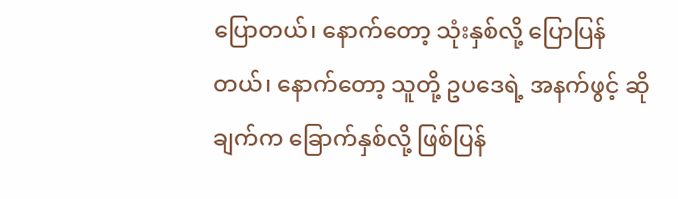ပြောတယ်၊ နောက်တော့ သုံးနှစ်လို့ ပြောပြန်တယ်၊ နောက်တော့ သူတို့ ဥပဒေရဲ့ အနက်ဖွင့် ဆိုချက်က ခြောက်နှစ်လို့ ဖြစ်ပြန်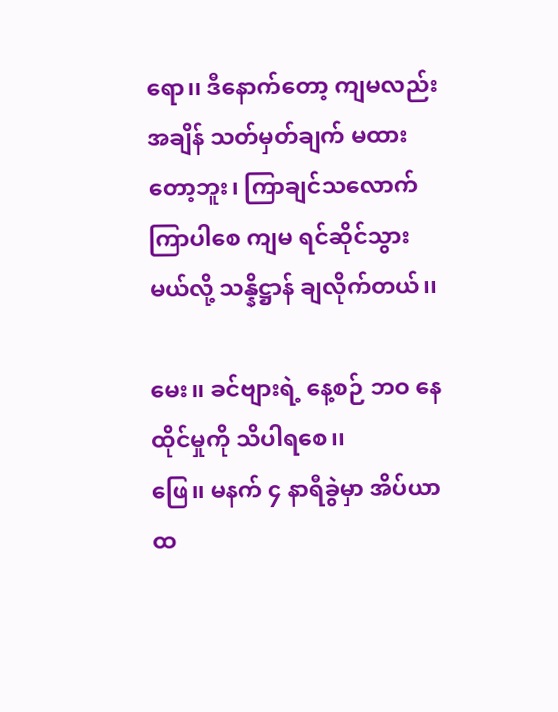ရော၊၊ ဒီနောက်တော့ ကျမလည်း အချိန် သတ်မှတ်ချက် မထားတော့ဘူး၊ ကြာချင်သလောက် ကြာပါစေ ကျမ ရင်ဆိုင်သွားမယ်လို့ သန္နိဋ္ဌာန် ချလိုက်တယ်၊၊

မေး၊၊ ခင်ဗျားရဲ့ နေ့စဉ် ဘဝ နေထိုင်မှုကို သိပါရစေ၊၊
ဖြေ၊၊ မနက် ၄ နာရီခွဲမှာ အိပ်ယာထ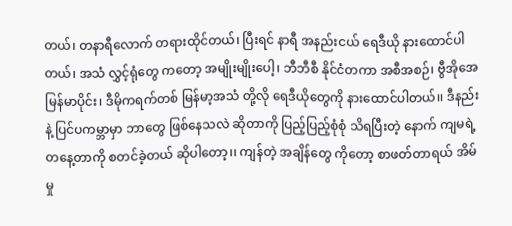တယ်၊ တနာရီလောက် တရားထိုင်တယ်၊ ပြီးရင် နာရီ အနည်းငယ် ရေဒီယို နားထောင်ပါတယ်၊ အသံ လွှင့်ရုံတွေ ကတော့ အမျိုးမျိုးပေါ့၊ ဘီဘီစီ နိုင်ငံတကာ အစီအစဉ်၊ ဗွီအိုအေ မြန်မာပိုင်း၊ ဒီမိုကရက်တစ် မြန်မာ့အသံ တို့လို ရေဒီယိုတွေကို နားထောင်ပါတယ်၊၊ ဒီနည်းနဲ့ ပြင်ပကမ္ဘာမှာ ဘာတွေ ဖြစ်နေသလဲ ဆိုတာကို ပြည့်ပြည့်စုံစုံ သိရပြီးတဲ့ နောက် ကျမရဲ့ တနေ့တာကို စတင်ခဲ့တယ် ဆိုပါတော့၊၊ ကျန်တဲ့ အချိန်တွေ ကိုတော့ စာဖတ်တာရယ် အိမ်မှု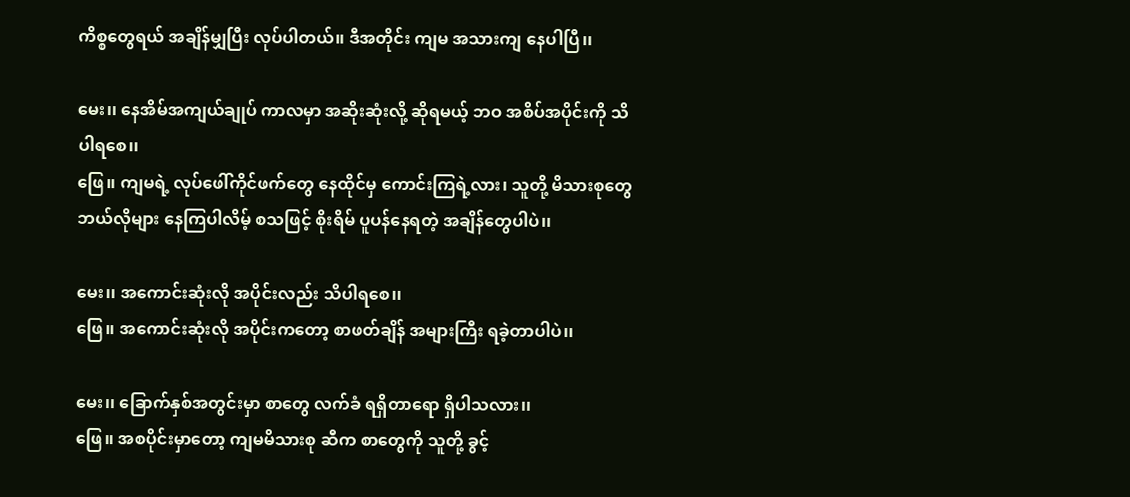ကိစ္စတွေရယ် အချိန်မျှပြီး လုပ်ပါတယ်၊၊ ဒီအတိုင်း ကျမ အသားကျ နေပါပြီ၊၊

မေး၊၊ နေအိမ်အကျယ်ချုပ် ကာလမှာ အဆိုးဆုံးလို့ ဆိုရမယ့် ဘဝ အစိပ်အပိုင်းကို သိပါရစေ၊၊
ဖြေ၊၊ ကျမရဲ့ လုပ်ဖေါ်ကိုင်ဖက်တွေ နေထိုင်မှ ကောင်းကြရဲ့လား၊ သူတို့ မိသားစုတွေ ဘယ်လိုများ နေကြပါလိမ့် စသဖြင့် စိုးရိမ် ပူပန်နေရတဲ့ အချိန်တွေပါပဲ၊၊

မေး၊၊ အကောင်းဆုံးလို အပိုင်းလည်း သိပါရစေ၊၊
ဖြေ၊၊ အကောင်းဆုံးလို အပိုင်းကတော့ စာဖတ်ချိန် အများကြီး ရခဲ့တာပါပဲ၊၊

မေး၊၊ ခြောက်နှစ်အတွင်းမှာ စာတွေ လက်ခံ ရရှိတာရော ရှိပါသလား၊၊
ဖြေ၊၊ အစပိုင်းမှာတော့ ကျမမိသားစု ဆီက စာတွေကို သူတို့ ခွင့်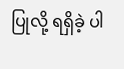ပြုလို့ ရရှိခဲ့ ပါ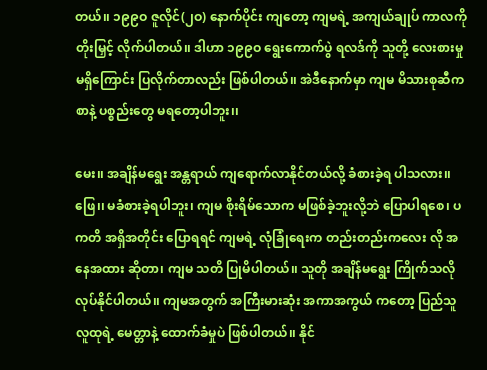တယ်၊၊ ၁၉၉ဝ ဇူလိုင်(၂ဝ) နောက်ပိုင်း ကျတော့ ကျမရဲ့ အကျယ်ချုပ် ကာလကို တိုးမြှင့် လိုက်ပါတယ်၊၊ ဒါဟာ ၁၉၉ဝ ရွေးကောက်ပွဲ ရလဒ်ကို သူတို့ လေးစားမှု မရှိကြောင်း ပြလိုက်တာလည်း ဖြစ်ပါတယ်၊၊ အဲဒီနောက်မှာ ကျမ မိသားစုဆီက စာနဲ့ ပစ္စည်းတွေ မရတော့ပါဘူး၊၊

မေး၊၊ အချိန်မရွေး အန္တရာယ် ကျရောက်လာနိုင်တယ်လို့ ခံစားခဲ့ရ ပါသလား၊၊
ဖြေ၊၊ မခံစားခဲ့ရပါဘူး၊ ကျမ စိုးရိမ်သောက မဖြစ်ခဲ့ဘူးလို့ဘဲ ပြောပါရစေ၊ ပကတိ အရှိအတိုင်း ပြောရရင် ကျမရဲ့ လုံခြုံရေးက တည်းတည်းကလေး လို အနေအထား ဆိုတာ၊ ကျမ သတိ ပြုမိပါတယ်၊၊ သူတို အချိန်မရွေး ကြိုက်သလို လုပ်နိုင်ပါတယ်၊၊ ကျမအတွက် အကြီးမားဆုံး အကာအကွယ် ကတော့ ပြည်သူ လူထုရဲ့ မေတ္တာနဲ့ ထောက်ခံမှုပဲ ဖြစ်ပါတယ်၊၊ နိုင်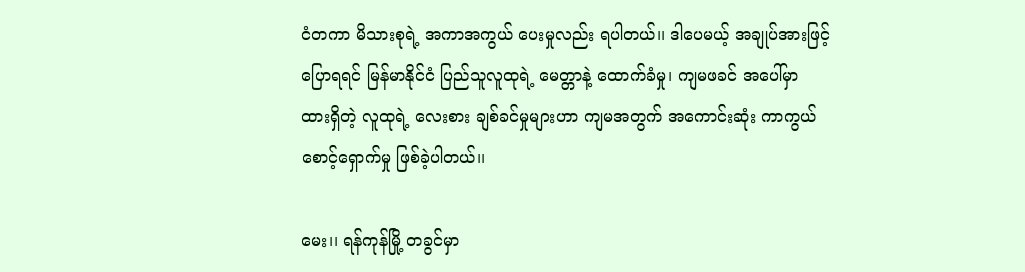ငံတကာ မိသားစုရဲ့ အကာအကွယ် ပေးမှုလည်း ရပါတယ်၊၊ ဒါပေမယ့် အချုပ်အားဖြင့် ပြောရရင် မြန်မာနိုင်ငံ ပြည်သူလူထုရဲ့ မေတ္တာနဲ့ ထောက်ခံမှု၊ ကျမဖခင် အပေါ်မှာ ထားရှိတဲ့ လူထုရဲ့ လေးစား ချစ်ခင်မှုများဟာ ကျမအတွက် အကောင်းဆုံး ကာကွယ် စောင့်ရှောက်မှု ဖြစ်ခဲ့ပါတယ်၊၊

မေး၊၊ ရန်ကုန်မြို့ တခွင်မှာ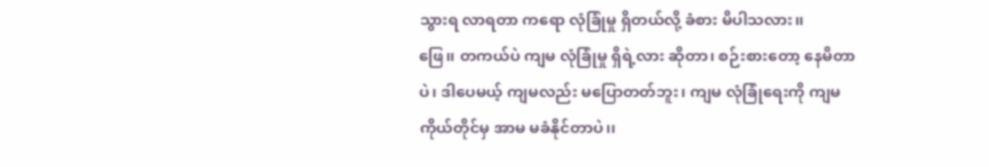သွားရ လာရတာ ကရော လုံခြုံမှု ရှိတယ်လို့ ခံစား မိပါသလား၊၊
ဖြေ၊၊ တကယ်ပဲ ကျမ လုံခြုံမှု ရှိရဲ့လား ဆိုတာ၊ စဉ်းစားတော့ နေမိတာပဲ၊ ဒါပေမယ့် ကျမလည်း မပြောတတ်ဘူး၊ ကျမ လုံခြုံရေးကို ကျမကိုယ်တိုင်မှ အာမ မခံနိုင်တာပဲ၊၊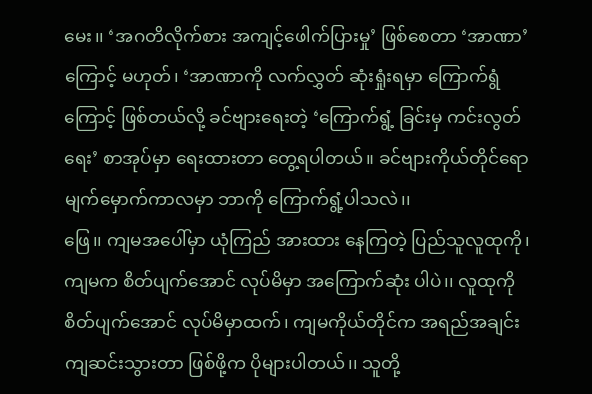မေး၊၊ ‘အဂတိလိုက်စား အကျင့်ဖေါက်ပြားမှု’ ဖြစ်စေတာ ‘အာဏာ’ကြောင့် မဟုတ်၊ ‘အာဏာကို လက်လွှတ် ဆုံးရှုံးရမှာ ကြောက်ရွံ ကြောင့် ဖြစ်တယ်လို့ ခင်ဗျားရေးတဲ့ ‘ကြောက်ရွံ့ ခြင်းမှ ကင်းလွတ်ရေး’ စာအုပ်မှာ ရေးထားတာ တွေ့ရပါတယ်။ ခင်ဗျားကိုယ်တိုင်ရော မျက်မှောက်ကာလမှာ ဘာကို ကြောက်ရွံ့ပါသလဲ၊၊
ဖြေ၊၊ ကျမအပေါ်မှာ ယုံကြည် အားထား နေကြတဲ့ ပြည်သူလူထုကို၊ ကျမက စိတ်ပျက်အောင် လုပ်မိမှာ အကြောက်ဆုံး ပါပဲ၊၊ လူထုကို စိတ်ပျက်အောင် လုပ်မိမှာထက်၊ ကျမကိုယ်တိုင်က အရည်အချင်း ကျဆင်းသွားတာ ဖြစ်ဖို့က ပိုများပါတယ်၊၊ သူတို့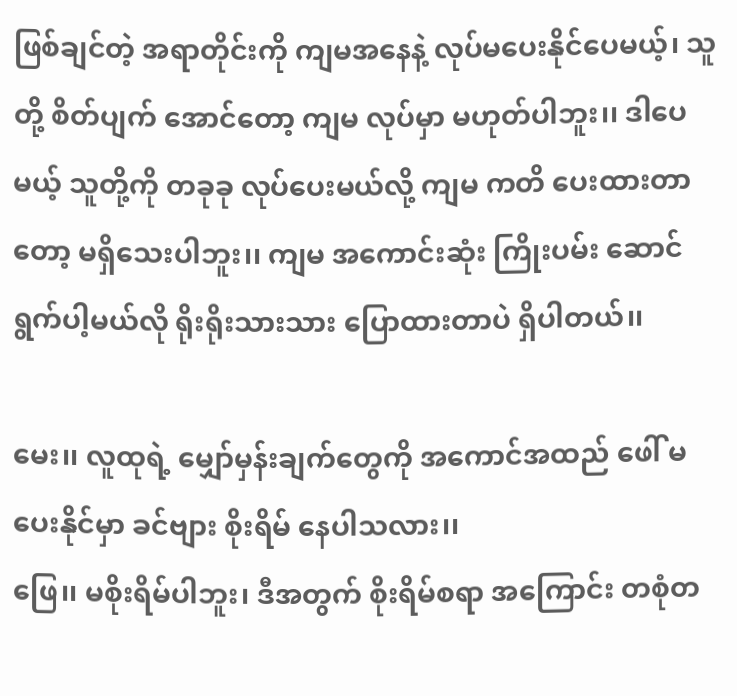ဖြစ်ချင်တဲ့ အရာတိုင်းကို ကျမအနေနဲ့ လုပ်မပေးနိုင်ပေမယ့်၊ သူတို့ စိတ်ပျက် အောင်တော့ ကျမ လုပ်မှာ မဟုတ်ပါဘူး၊၊ ဒါပေမယ့် သူတို့ကို တခုခု လုပ်ပေးမယ်လို့ ကျမ ကတိ ပေးထားတာတော့ မရှိသေးပါဘူး၊၊ ကျမ အကောင်းဆုံး ကြိုးပမ်း ဆောင်ရွက်ပါ့မယ်လို ရိုးရိုးသားသား ပြောထားတာပဲ ရှိပါတယ်၊၊

မေး၊၊ လူထုရဲ့ မျှော်မှန်းချက်တွေကို အကောင်အထည် ဖေါ် မပေးနိုင်မှာ ခင်ဗျား စိုးရိမ် နေပါသလား၊၊
ဖြေ၊၊ မစိုးရိမ်ပါဘူး၊ ဒီအတွက် စိုးရိမ်စရာ အကြောင်း တစုံတ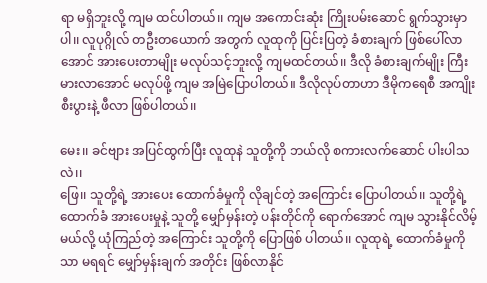ရာ မရှိဘူးလို့ ကျမ ထင်ပါတယ်၊၊ ကျမ အကောင်းဆုံး ကြိုးပမ်းဆောင် ရွက်သွားမှာပါ၊၊ လူပုဂ္ဂိုလ် တဦးတယောက် အတွက် လူထုကို ပြင်းပြတဲ့ ခံစားချက် ဖြစ်ပေါ်လာအောင် အားပေးတာမျိုး မလုပ်သင့်ဘူးလို့ ကျမထင်တယ်၊၊ ဒီလို ခံစားချက်မျိုး ကြီးမားလာအောင် မလုပ်ဖို့ ကျမ အမြဲပြောပါတယ်။ ဒီလိုလုပ်တာဟာ ဒီမိုကရေစီ အကျိုးစီးပွားနဲ့ ဖီလာ ဖြစ်ပါတယ်၊၊

မေး၊၊ ခင်ဗျား အပြင်ထွက်ပြီး လူထုနဲ သူတို့ကို ဘယ်လို စကားလက်ဆောင် ပါးပါသလဲ၊၊
ဖြေ၊၊ သူတို့ရဲ့ အားပေး ထောက်ခံမှုကို လိုချင်တဲ့ အကြောင်း ပြောပါတယ်၊၊ သူတို့ရဲ့ ထောက်ခံ အားပေးမှုနဲ့ သူတို့ မျှော်မှန်းတဲ့ ပန်းတိုင်ကို ရောက်အောင် ကျမ သွားနိုင်လိမ့်မယ်လို့ ယုံကြည်တဲ့ အကြောင်း သူတို့ကို ပြောဖြစ် ပါတယ်၊၊ လူထုရဲ့ ထောက်ခံမှုကိုသာ မရရင် မျှော်မှန်းချက် အတိုင်း ဖြစ်လာနိုင်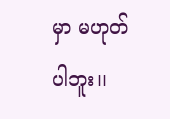မှာ မဟုတ်ပါဘူး၊၊